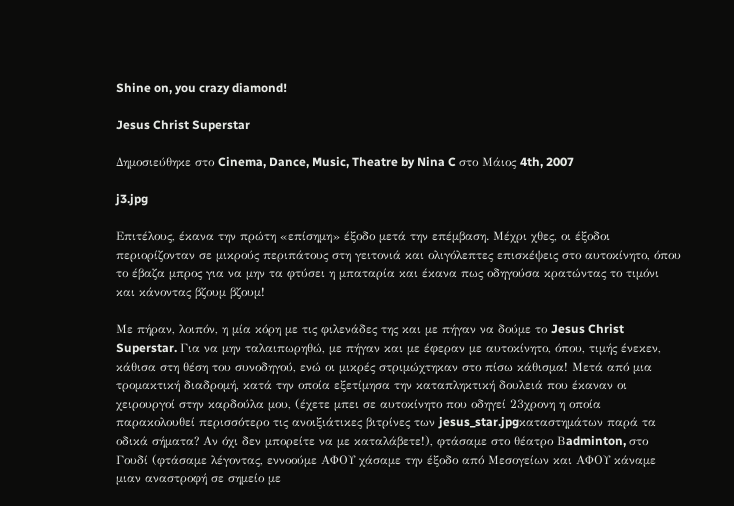Shine on, you crazy diamond!

Jesus Christ Superstar

Δημοσιεύθηκε στο Cinema, Dance, Music, Theatre by Nina C στο Μάιος 4th, 2007

j3.jpg

Επιτέλους, έκανα την πρώτη «επίσημη» έξοδο μετά την επέμβαση. Μέχρι χθες, οι έξοδοι περιορίζονταν σε μικρούς περιπάτους στη γειτονιά και ολιγόλεπτες επισκέψεις στο αυτοκίνητο, όπου το έβαζα μπρος για να μην τα φτύσει η μπαταρία και έκανα πως οδηγούσα κρατώντας το τιμόνι και κάνοντας βζουμ βζουμ!

Με πήραν, λοιπόν, η μία κόρη με τις φιλενάδες της και με πήγαν να δούμε το Jesus Christ Superstar. Για να μην ταλαιπωρηθώ, με πήγαν και με έφεραν με αυτοκίνητο, όπου, τιμής ένεκεν, κάθισα στη θέση του συνοδηγού, ενώ οι μικρές στριμώχτηκαν στο πίσω κάθισμα! Μετά από μια τρομακτική διαδρομή, κατά την οποία εξετίμησα την καταπληκτική δουλειά που έκαναν οι χειρουργοί στην καρδούλα μου, (έχετε μπει σε αυτοκίνητο που οδηγεί 23χρονη η οποία παρακολουθεί περισσότερο τις ανοιξιάτικες βιτρίνες των jesus_star.jpgκαταστημάτων παρά τα οδικά σήματα? Αν όχι δεν μπορείτε να με καταλάβετε!), φτάσαμε στο θέατρο Βadminton, στο Γουδί (φτάσαμε λέγοντας, εννοούμε ΑΦΟΥ χάσαμε την έξοδο από Μεσογείων και ΑΦΟΥ κάναμε μιαν αναστροφή σε σημείο με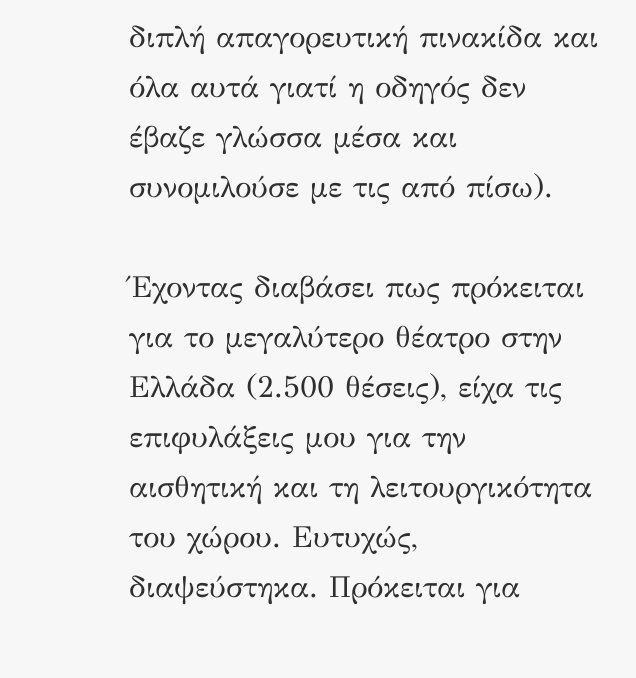διπλή απαγορευτική πινακίδα και όλα αυτά γιατί η οδηγός δεν έβαζε γλώσσα μέσα και συνομιλούσε με τις από πίσω).

Έχοντας διαβάσει πως πρόκειται για το μεγαλύτερο θέατρο στην Ελλάδα (2.500 θέσεις), είχα τις επιφυλάξεις μου για την αισθητική και τη λειτουργικότητα του χώρου. Ευτυχώς, διαψεύστηκα. Πρόκειται για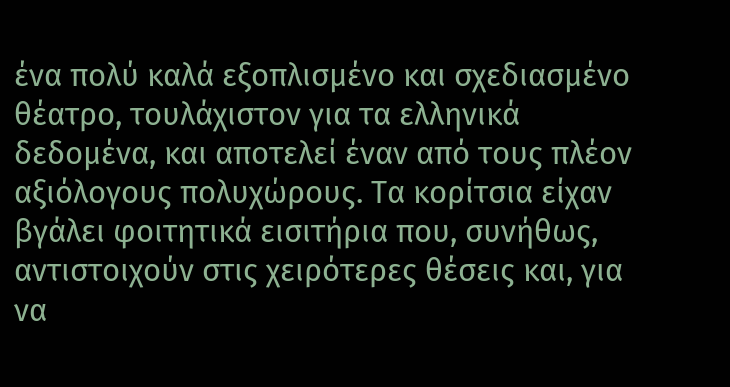ένα πολύ καλά εξοπλισμένο και σχεδιασμένο θέατρο, τουλάχιστον για τα ελληνικά δεδομένα, και αποτελεί έναν από τους πλέον αξιόλογους πολυχώρους. Τα κορίτσια είχαν βγάλει φοιτητικά εισιτήρια που, συνήθως, αντιστοιχούν στις χειρότερες θέσεις και, για να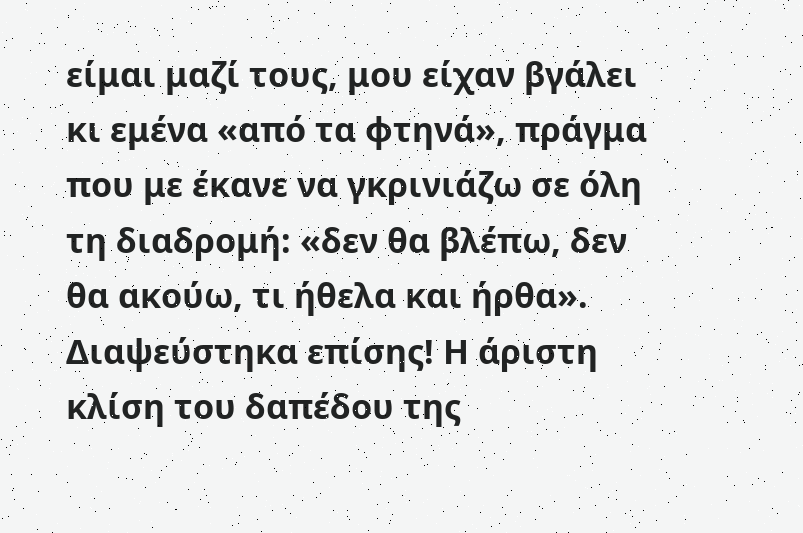είμαι μαζί τους, μου είχαν βγάλει κι εμένα «από τα φτηνά», πράγμα που με έκανε να γκρινιάζω σε όλη τη διαδρομή: «δεν θα βλέπω, δεν θα ακούω, τι ήθελα και ήρθα». Διαψεύστηκα επίσης! Η άριστη κλίση του δαπέδου της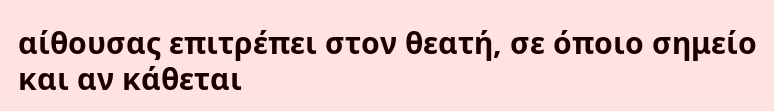αίθουσας επιτρέπει στον θεατή, σε όποιο σημείο και αν κάθεται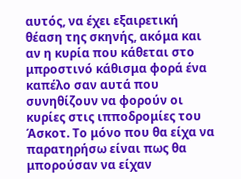αυτός, να έχει εξαιρετική θέαση της σκηνής, ακόμα και αν η κυρία που κάθεται στο μπροστινό κάθισμα φορά ένα καπέλο σαν αυτά που συνηθίζουν να φορούν οι κυρίες στις ιπποδρομίες του Άσκοτ. Το μόνο που θα είχα να παρατηρήσω είναι πως θα μπορούσαν να είχαν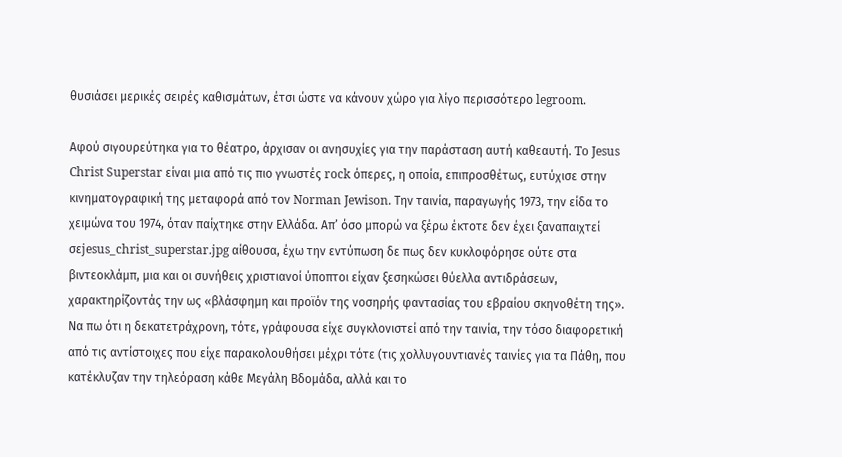θυσιάσει μερικές σειρές καθισμάτων, έτσι ώστε να κάνουν χώρο για λίγο περισσότερο legroom.

Αφού σιγουρεύτηκα για το θέατρο, άρχισαν οι ανησυχίες για την παράσταση αυτή καθεαυτή. To Jesus Christ Superstar είναι μια από τις πιο γνωστές rock όπερες, η οποία, επιπροσθέτως, ευτύχισε στην κινηματογραφική της μεταφορά από τον Norman Jewison. Την ταινία, παραγωγής 1973, την είδα το χειμώνα του 1974, όταν παίχτηκε στην Ελλάδα. Απ’ όσο μπορώ να ξέρω έκτοτε δεν έχει ξαναπαιχτεί σεjesus_christ_superstar.jpg αίθουσα, έχω την εντύπωση δε πως δεν κυκλοφόρησε ούτε στα βιντεοκλάμπ, μια και οι συνήθεις χριστιανοί ύποπτοι είχαν ξεσηκώσει θύελλα αντιδράσεων, χαρακτηρίζοντάς την ως «βλάσφημη και προϊόν της νοσηρής φαντασίας του εβραίου σκηνοθέτη της». Να πω ότι η δεκατετράχρονη, τότε, γράφουσα είχε συγκλονιστεί από την ταινία, την τόσο διαφορετική από τις αντίστοιχες που είχε παρακολουθήσει μέχρι τότε (τις χολλυγουντιανές ταινίες για τα Πάθη, που κατέκλυζαν την τηλεόραση κάθε Μεγάλη Βδομάδα, αλλά και το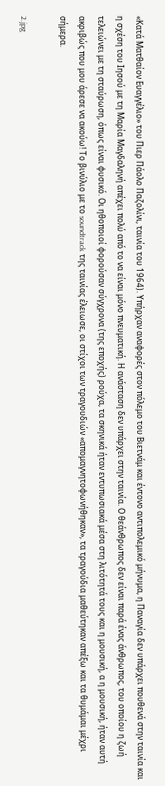«Κατά Ματθαίον Ευαγγέλιο» του Πιερ Πάολο Παζολίνι, ταινία του 1964). Υπήρχαν αναφορές στον πόλεμο του Βιετνάμ και έντονο αντιπολεμικό μήνυμα, η Παναγία δεν υπάρχει πουθενά στην ταινία και η σχέση του Ιησού με τη Μαρία Μαγδαληνή απέχει πολύ από το να είναι μόνο πνευματική. Η ανάσταση δεν υπάρχει στην ταινία. Ο θεάνθρωπος δεν είναι παρά ένας άνθρωπος, του οποίου η ζωή τελειώνει με τη σταύρωση, όπως είναι φυσικό. Οι ηθοποιοί φορούσαν σύγχρονα (της εποχής) ρούχα, τα σκηνικά ήταν εντυπωσιακά μέσα στη λιτότητά τους και η μουσική, α η μουσική, ήταν αυτή ακριβώς που μου άρεσε να ακούω! Το βινύλιο με το soundtrack της ταινίας έλειωσε, οι στίχοι των τραγουδιών «απομαγνητοφωνήθηκαν», τα τραγούδια μαθεύτηκαν απέξω και τα θυμάμαι μέχρι σήμερα.

2.jpg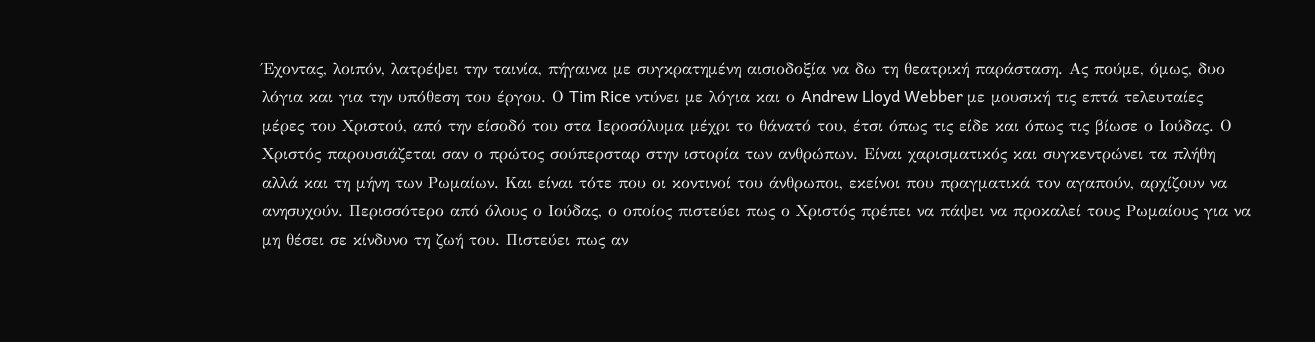Έχοντας, λοιπόν, λατρέψει την ταινία, πήγαινα με συγκρατημένη αισιοδοξία να δω τη θεατρική παράσταση. Ας πούμε, όμως, δυο λόγια και για την υπόθεση του έργου. Ο Tim Rice ντύνει με λόγια και ο Andrew Lloyd Webber με μουσική τις επτά τελευταίες μέρες του Χριστού, από την είσοδό του στα Ιεροσόλυμα μέχρι το θάνατό του, έτσι όπως τις είδε και όπως τις βίωσε ο Ιούδας. Ο Χριστός παρουσιάζεται σαν ο πρώτος σούπερσταρ στην ιστορία των ανθρώπων. Είναι χαρισματικός και συγκεντρώνει τα πλήθη αλλά και τη μήνη των Ρωμαίων. Και είναι τότε που οι κοντινοί του άνθρωποι, εκείνοι που πραγματικά τον αγαπούν, αρχίζουν να ανησυχούν. Περισσότερο από όλους ο Ιούδας, ο οποίος πιστεύει πως ο Χριστός πρέπει να πάψει να προκαλεί τους Ρωμαίους για να μη θέσει σε κίνδυνο τη ζωή του. Πιστεύει πως αν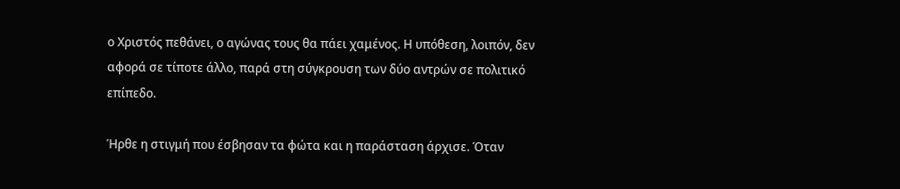ο Χριστός πεθάνει, ο αγώνας τους θα πάει χαμένος. Η υπόθεση, λοιπόν, δεν αφορά σε τίποτε άλλο, παρά στη σύγκρουση των δύο αντρών σε πολιτικό επίπεδο.

Ήρθε η στιγμή που έσβησαν τα φώτα και η παράσταση άρχισε. Όταν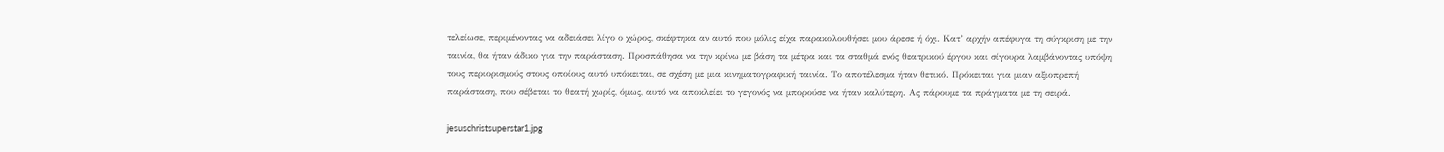τελείωσε, περιμένοντας να αδειάσει λίγο ο χώρος, σκέφτηκα αν αυτό που μόλις είχα παρακολουθήσει μου άρεσε ή όχι. Κατ’ αρχήν απέφυγα τη σύγκριση με την ταινία, θα ήταν άδικο για την παράσταση. Προσπάθησα να την κρίνω με βάση τα μέτρα και τα σταθμά ενός θεατρικού έργου και σίγουρα λαμβάνοντας υπόψη τους περιορισμούς στους οποίους αυτό υπόκειται, σε σχέση με μια κινηματογραφική ταινία. Το αποτέλεσμα ήταν θετικό. Πρόκειται για μιαν αξιοπρεπή παράσταση, που σέβεται το θεατή χωρίς, όμως, αυτό να αποκλείει το γεγονός να μπορούσε να ήταν καλύτερη. Ας πάρουμε τα πράγματα με τη σειρά.

jesuschristsuperstar1.jpg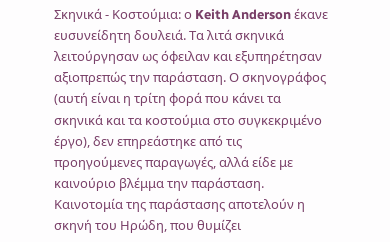Σκηνικά - Κοστούμια: ο Keith Anderson έκανε ευσυνείδητη δουλειά. Τα λιτά σκηνικά λειτούργησαν ως όφειλαν και εξυπηρέτησαν αξιοπρεπώς την παράσταση. Ο σκηνογράφος (αυτή είναι η τρίτη φορά που κάνει τα σκηνικά και τα κοστούμια στο συγκεκριμένο έργο), δεν επηρεάστηκε από τις προηγούμενες παραγωγές, αλλά είδε με καινούριο βλέμμα την παράσταση. Καινοτομία της παράστασης αποτελούν η σκηνή του Ηρώδη, που θυμίζει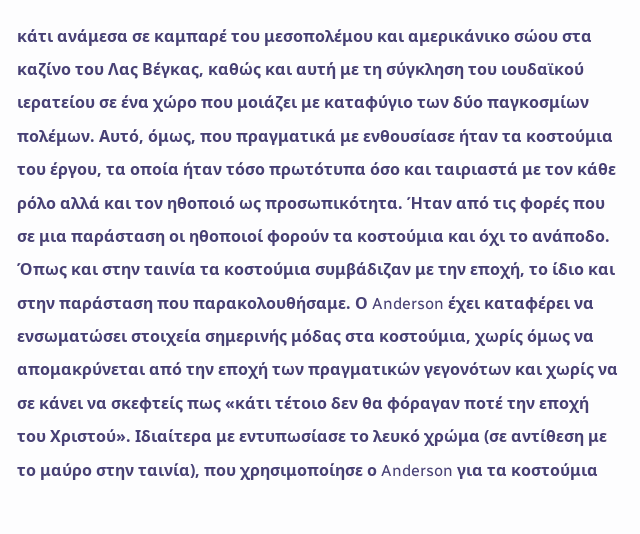κάτι ανάμεσα σε καμπαρέ του μεσοπολέμου και αμερικάνικο σώου στα καζίνο του Λας Βέγκας, καθώς και αυτή με τη σύγκληση του ιουδαϊκού ιερατείου σε ένα χώρο που μοιάζει με καταφύγιο των δύο παγκοσμίων πολέμων. Αυτό, όμως, που πραγματικά με ενθουσίασε ήταν τα κοστούμια του έργου, τα οποία ήταν τόσο πρωτότυπα όσο και ταιριαστά με τον κάθε ρόλο αλλά και τον ηθοποιό ως προσωπικότητα. Ήταν από τις φορές που σε μια παράσταση οι ηθοποιοί φορούν τα κοστούμια και όχι το ανάποδο. Όπως και στην ταινία τα κοστούμια συμβάδιζαν με την εποχή, το ίδιο και στην παράσταση που παρακολουθήσαμε. Ο Anderson έχει καταφέρει να ενσωματώσει στοιχεία σημερινής μόδας στα κοστούμια, χωρίς όμως να απομακρύνεται από την εποχή των πραγματικών γεγονότων και χωρίς να σε κάνει να σκεφτείς πως «κάτι τέτοιο δεν θα φόραγαν ποτέ την εποχή του Χριστού». Ιδιαίτερα με εντυπωσίασε το λευκό χρώμα (σε αντίθεση με το μαύρο στην ταινία), που χρησιμοποίησε ο Anderson για τα κοστούμια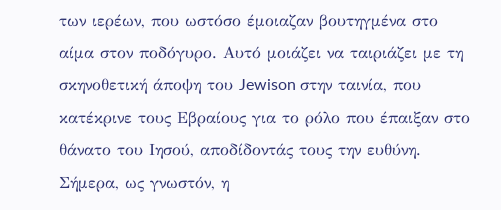των ιερέων, που ωστόσο έμοιαζαν βουτηγμένα στο αίμα στον ποδόγυρο. Αυτό μοιάζει να ταιριάζει με τη σκηνοθετική άποψη του Jewison στην ταινία, που κατέκρινε τους Εβραίους για το ρόλο που έπαιξαν στο θάνατο του Ιησού, αποδίδοντάς τους την ευθύνη. Σήμερα, ως γνωστόν, η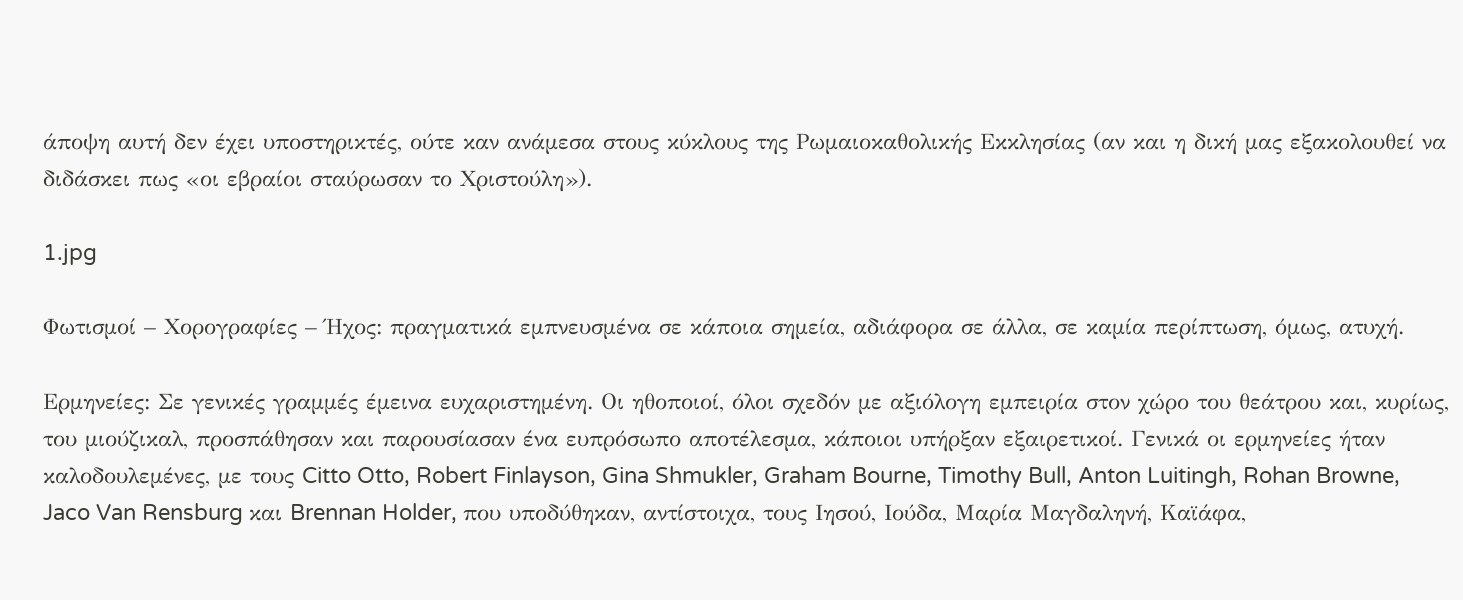άποψη αυτή δεν έχει υποστηρικτές, ούτε καν ανάμεσα στους κύκλους της Ρωμαιοκαθολικής Εκκλησίας (αν και η δική μας εξακολουθεί να διδάσκει πως «οι εβραίοι σταύρωσαν το Χριστούλη»).

1.jpg

Φωτισμοί – Χορογραφίες – Ήχος: πραγματικά εμπνευσμένα σε κάποια σημεία, αδιάφορα σε άλλα, σε καμία περίπτωση, όμως, ατυχή.

Ερμηνείες: Σε γενικές γραμμές έμεινα ευχαριστημένη. Οι ηθοποιοί, όλοι σχεδόν με αξιόλογη εμπειρία στον χώρο του θεάτρου και, κυρίως, του μιούζικαλ, προσπάθησαν και παρουσίασαν ένα ευπρόσωπο αποτέλεσμα, κάποιοι υπήρξαν εξαιρετικοί. Γενικά οι ερμηνείες ήταν καλοδουλεμένες, με τους Citto Otto, Robert Finlayson, Gina Shmukler, Graham Bourne, Timothy Bull, Anton Luitingh, Rohan Browne, Jaco Van Rensburg και Brennan Holder, που υποδύθηκαν, αντίστοιχα, τους Ιησού, Ιούδα, Μαρία Μαγδαληνή, Καϊάφα,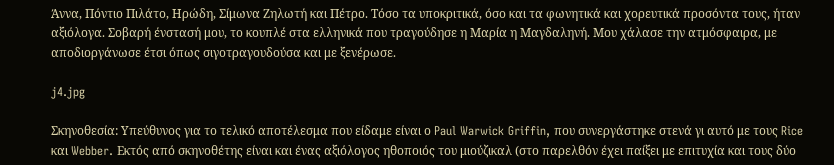Άννα, Πόντιο Πιλάτο, Ηρώδη, Σίμωνα Ζηλωτή και Πέτρο. Τόσο τα υποκριτικά, όσο και τα φωνητικά και χορευτικά προσόντα τους, ήταν αξιόλογα. Σοβαρή ένστασή μου, το κουπλέ στα ελληνικά που τραγούδησε η Μαρία η Μαγδαληνή. Μου χάλασε την ατμόσφαιρα, με αποδιοργάνωσε έτσι όπως σιγοτραγουδούσα και με ξενέρωσε.

j4.jpg

Σκηνοθεσία: Υπεύθυνος για το τελικό αποτέλεσμα που είδαμε είναι ο Paul Warwick Griffin, που συνεργάστηκε στενά γι αυτό με τους Rice και Webber. Εκτός από σκηνοθέτης είναι και ένας αξιόλογος ηθοποιός του μιούζικαλ (στο παρελθόν έχει παίξει με επιτυχία και τους δύο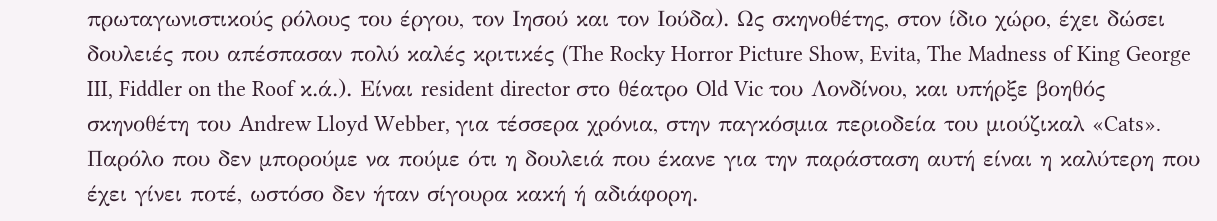πρωταγωνιστικούς ρόλους του έργου, τον Ιησού και τον Ιούδα). Ως σκηνοθέτης, στον ίδιο χώρο, έχει δώσει δουλειές που απέσπασαν πολύ καλές κριτικές (The Rocky Horror Picture Show, Evita, The Madness of King George III, Fiddler on the Roof κ.ά.). Είναι resident director στο θέατρο Old Vic του Λονδίνου, και υπήρξε βοηθός σκηνοθέτη του Andrew Lloyd Webber, για τέσσερα χρόνια, στην παγκόσμια περιοδεία του μιούζικαλ «Cats». Παρόλο που δεν μπορούμε να πούμε ότι η δουλειά που έκανε για την παράσταση αυτή είναι η καλύτερη που έχει γίνει ποτέ, ωστόσο δεν ήταν σίγουρα κακή ή αδιάφορη.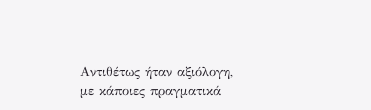Αντιθέτως ήταν αξιόλογη, με κάποιες πραγματικά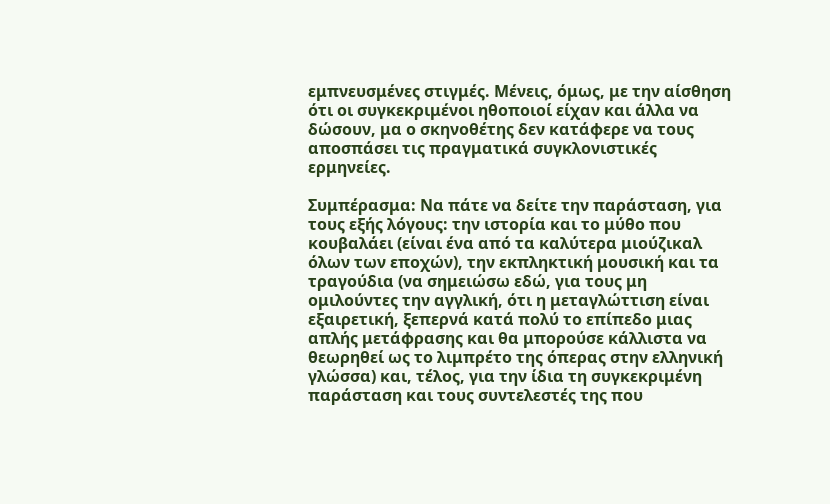εμπνευσμένες στιγμές. Μένεις, όμως, με την αίσθηση ότι οι συγκεκριμένοι ηθοποιοί είχαν και άλλα να δώσουν, μα ο σκηνοθέτης δεν κατάφερε να τους αποσπάσει τις πραγματικά συγκλονιστικές ερμηνείες.

Συμπέρασμα: Να πάτε να δείτε την παράσταση, για τους εξής λόγους: την ιστορία και το μύθο που κουβαλάει (είναι ένα από τα καλύτερα μιούζικαλ όλων των εποχών), την εκπληκτική μουσική και τα τραγούδια (να σημειώσω εδώ, για τους μη ομιλούντες την αγγλική, ότι η μεταγλώττιση είναι εξαιρετική, ξεπερνά κατά πολύ το επίπεδο μιας απλής μετάφρασης και θα μπορούσε κάλλιστα να θεωρηθεί ως το λιμπρέτο της όπερας στην ελληνική γλώσσα) και, τέλος, για την ίδια τη συγκεκριμένη παράσταση και τους συντελεστές της που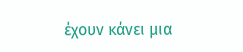έχουν κάνει μια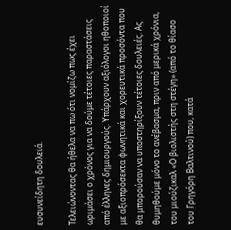ευσυνείδητη δουλειά.

Τελειώνοντας θα ήθελα να πω ότι νομίζω πως έχει ωριμάσει ο χρόνος για να δούμε τέτοιες παραστάσεις από έλληνες δημιουργούς. Υπάρχουν αξιόλογοι ηθοποιοί με αξιοπρόσεκτα φωνητικά και χορευτικά προσόντα που θα μπορούσαν να υποστηρίξουν τέτοιες δουλειές. Ας θυμηθούμε μόνο το ανέβασμα, πριν από μερικά χρόνια, του μιούζικαλ «Ο βιολιστής στη στέγη» (από το θίασο του Γρηγόρη Βαλτινού) που, κατά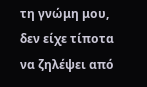τη γνώμη μου, δεν είχε τίποτα να ζηλέψει από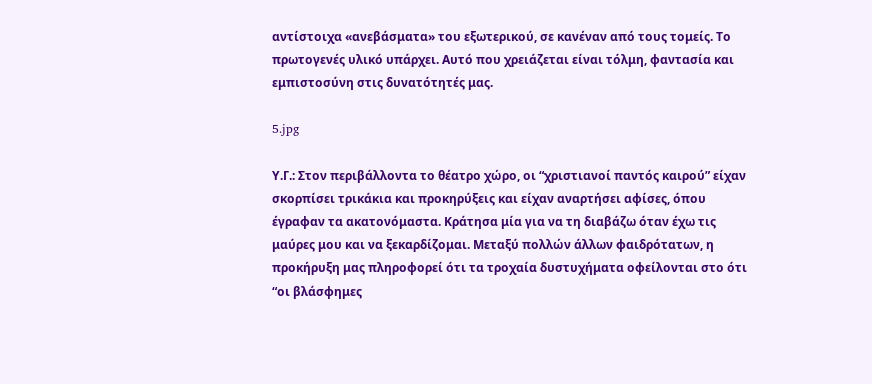αντίστοιχα «ανεβάσματα» του εξωτερικού, σε κανέναν από τους τομείς. Το πρωτογενές υλικό υπάρχει. Αυτό που χρειάζεται είναι τόλμη, φαντασία και εμπιστοσύνη στις δυνατότητές μας.

5.jpg

Υ.Γ.: Στον περιβάλλοντα το θέατρο χώρο, οι “χριστιανοί παντός καιρού” είχαν σκορπίσει τρικάκια και προκηρύξεις και είχαν αναρτήσει αφίσες, όπου έγραφαν τα ακατονόμαστα. Κράτησα μία για να τη διαβάζω όταν έχω τις μαύρες μου και να ξεκαρδίζομαι. Μεταξύ πολλών άλλων φαιδρότατων, η προκήρυξη μας πληροφορεί ότι τα τροχαία δυστυχήματα οφείλονται στο ότι “οι βλάσφημες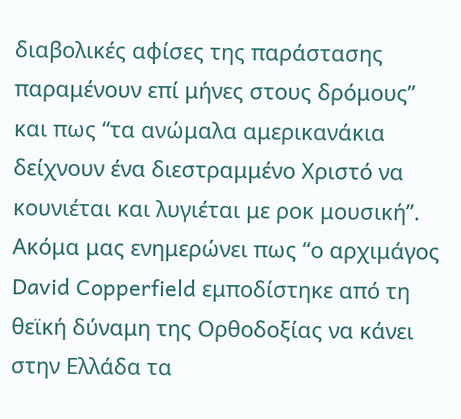διαβολικές αφίσες της παράστασης παραμένουν επί μήνες στους δρόμους” και πως “τα ανώμαλα αμερικανάκια δείχνουν ένα διεστραμμένο Χριστό να κουνιέται και λυγιέται με ροκ μουσική”. Ακόμα μας ενημερώνει πως “ο αρχιμάγος David Copperfield εμποδίστηκε από τη θεϊκή δύναμη της Ορθοδοξίας να κάνει στην Ελλάδα τα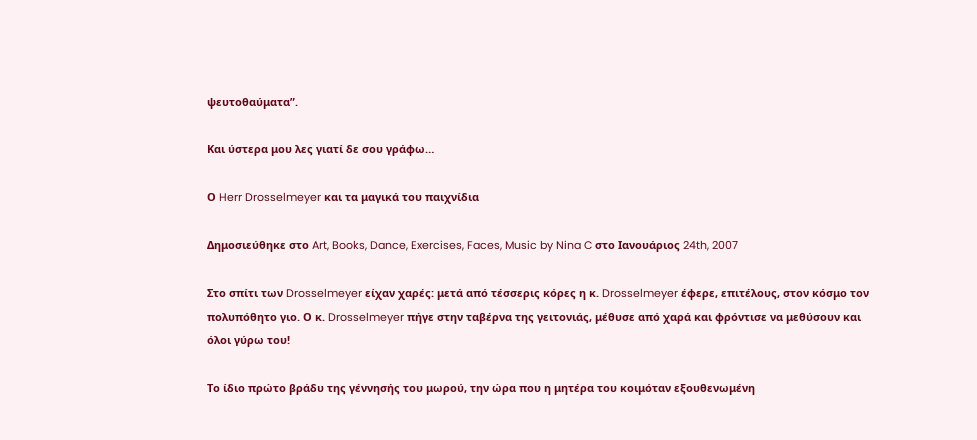ψευτοθαύματα”.

Και ύστερα μου λες γιατί δε σου γράφω…

Ο Herr Drosselmeyer και τα μαγικά του παιχνίδια

Δημοσιεύθηκε στο Art, Books, Dance, Exercises, Faces, Music by Nina C στο Ιανουάριος 24th, 2007

Στο σπίτι των Drosselmeyer είχαν χαρές: μετά από τέσσερις κόρες η κ. Drosselmeyer έφερε, επιτέλους, στον κόσμο τον πολυπόθητο γιο. Ο κ. Drosselmeyer πήγε στην ταβέρνα της γειτονιάς, μέθυσε από χαρά και φρόντισε να μεθύσουν και όλοι γύρω του!

Το ίδιο πρώτο βράδυ της γέννησής του μωρού, την ώρα που η μητέρα του κοιμόταν εξουθενωμένη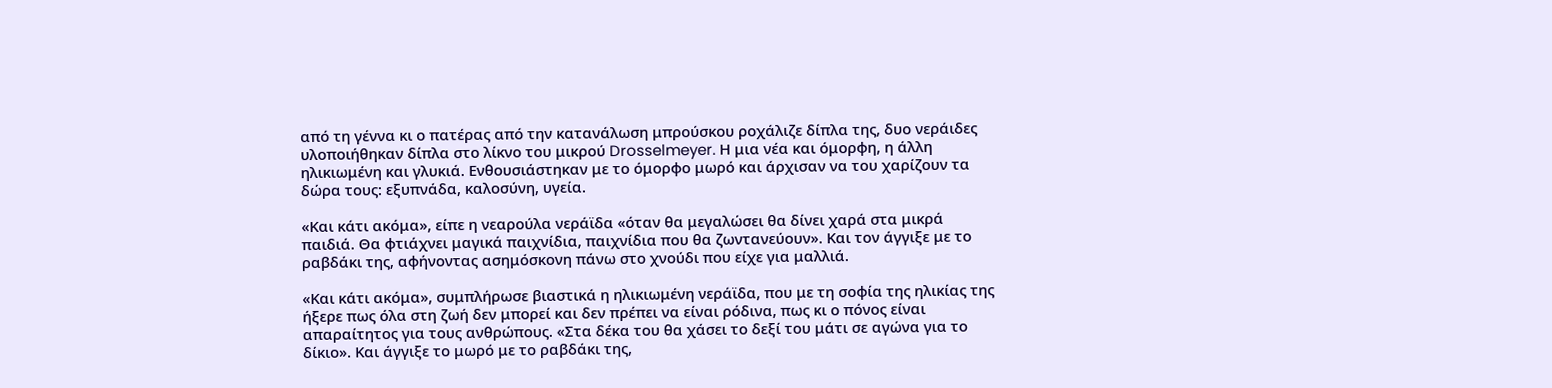από τη γέννα κι ο πατέρας από την κατανάλωση μπρούσκου ροχάλιζε δίπλα της, δυο νεράιδες υλοποιήθηκαν δίπλα στο λίκνο του μικρού Drosselmeyer. Η μια νέα και όμορφη, η άλλη ηλικιωμένη και γλυκιά. Ενθουσιάστηκαν με το όμορφο μωρό και άρχισαν να του χαρίζουν τα δώρα τους: εξυπνάδα, καλοσύνη, υγεία.

«Και κάτι ακόμα», είπε η νεαρούλα νεράϊδα «όταν θα μεγαλώσει θα δίνει χαρά στα μικρά παιδιά. Θα φτιάχνει μαγικά παιχνίδια, παιχνίδια που θα ζωντανεύουν». Και τον άγγιξε με το ραβδάκι της, αφήνοντας ασημόσκονη πάνω στο χνούδι που είχε για μαλλιά.

«Και κάτι ακόμα», συμπλήρωσε βιαστικά η ηλικιωμένη νεράϊδα, που με τη σοφία της ηλικίας της ήξερε πως όλα στη ζωή δεν μπορεί και δεν πρέπει να είναι ρόδινα, πως κι ο πόνος είναι απαραίτητος για τους ανθρώπους. «Στα δέκα του θα χάσει το δεξί του μάτι σε αγώνα για το δίκιο». Και άγγιξε το μωρό με το ραβδάκι της,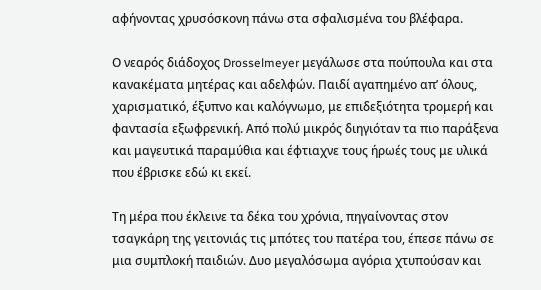αφήνοντας χρυσόσκονη πάνω στα σφαλισμένα του βλέφαρα.

Ο νεαρός διάδοχος Drosselmeyer μεγάλωσε στα πούπουλα και στα κανακέματα μητέρας και αδελφών. Παιδί αγαπημένο απ’ όλους, χαρισματικό, έξυπνο και καλόγνωμο, με επιδεξιότητα τρομερή και φαντασία εξωφρενική. Από πολύ μικρός διηγιόταν τα πιο παράξενα και μαγευτικά παραμύθια και έφτιαχνε τους ήρωές τους με υλικά που έβρισκε εδώ κι εκεί.

Τη μέρα που έκλεινε τα δέκα του χρόνια, πηγαίνοντας στον τσαγκάρη της γειτονιάς τις μπότες του πατέρα του, έπεσε πάνω σε μια συμπλοκή παιδιών. Δυο μεγαλόσωμα αγόρια χτυπούσαν και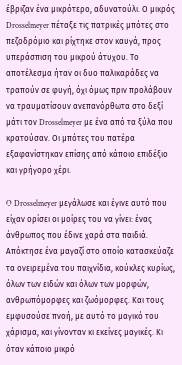έβριζαν ένα μικρότερο, αδυνατούλι. Ο μικρός Drosselmeyer πέταξε τις πατρικές μπότες στο πεζοδρόμιο και ρίχτηκε στον καυγά, προς υπεράσπιση του μικρού άτυχου. Το αποτέλεσμα ήταν οι δυο παλικαράδες να τραπούν σε φυγή, όχι όμως πριν προλάβουν να τραυματίσουν ανεπανόρθωτα στο δεξί μάτι τον Drosselmeyer με ένα από τα ξύλα που κρατούσαν. Οι μπότες του πατέρα εξαφανίστηκαν επίσης από κάποιο επιδέξιο και γρήγορο χέρι.

O Drosselmeyer μεγάλωσε και έγινε αυτό που είχαν ορίσει οι μοίρες του να γίνει: ένας άνθρωπος που έδινε χαρά στα παιδιά. Απόκτησε ένα μαγαζί στο οποίο κατασκεύαζε τα ονειρεμένα του παιχνίδια, κούκλες κυρίως, όλων των ειδών και όλων των μορφών, ανθρωπόμορφες και ζωόμορφες. Και τους εμφυσούσε πνοή, με αυτό το μαγικό του χάρισμα, και γίνονταν κι εκείνες μαγικές. Κι όταν κάποιο μικρό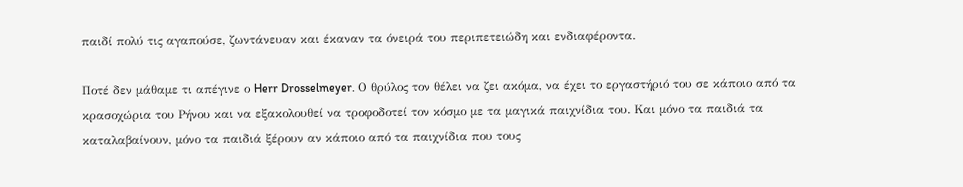παιδί πολύ τις αγαπούσε, ζωντάνευαν και έκαναν τα όνειρά του περιπετειώδη και ενδιαφέροντα.

Ποτέ δεν μάθαμε τι απέγινε ο Herr Drosselmeyer. Ο θρύλος τον θέλει να ζει ακόμα, να έχει το εργαστήριό του σε κάποιο από τα κρασοχώρια του Ρήνου και να εξακολουθεί να τροφοδοτεί τον κόσμο με τα μαγικά παιχνίδια του. Και μόνο τα παιδιά τα καταλαβαίνουν, μόνο τα παιδιά ξέρουν αν κάποιο από τα παιχνίδια που τους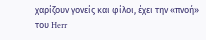χαρίζουν γονείς και φίλοι, έχει την «πνοή» του Herr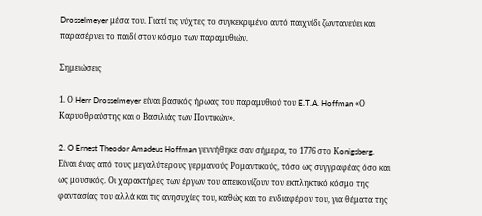Drosselmeyer μέσα του. Γιατί τις νύχτες το συγκεκριμένο αυτό παιχνίδι ζωντανεύει και παρασέρνει το παιδί στον κόσμο των παραμυθιών.

Σημειώσεις

1. Ο Herr Drosselmeyer είναι βασικός ήρωας του παραμυθιού του E.T.A. Hoffman «Ο Καρυοθραύστης και ο Βασιλιάς των Ποντικών».

2. O Ernest Theodor Amadeus Hoffman γεννήθηκε σαν σήμερα, το 1776 στο Κonigsberg. Είναι ένας από τους μεγαλύτερους γερμανούς Ρομαντικούς, τόσο ως συγγραφέας όσο και ως μουσικός. Οι χαρακτήρες των έργων του απεικονίζουν τον εκπληκτικό κόσμο της φαντασίας του αλλά και τις ανησυχίες του, καθώς και το ενδιαφέρον του, για θέματα της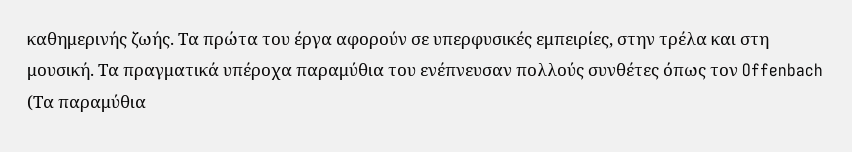καθημερινής ζωής. Τα πρώτα του έργα αφορούν σε υπερφυσικές εμπειρίες, στην τρέλα και στη μουσική. Τα πραγματικά υπέροχα παραμύθια του ενέπνευσαν πολλούς συνθέτες όπως τον Offenbach (Τα παραμύθια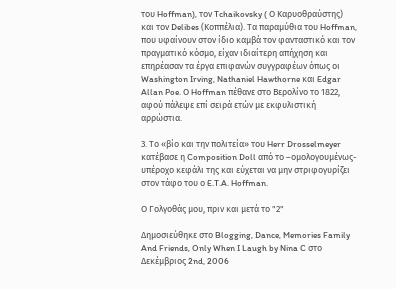του Hoffman), τον Tchaikovsky ( Ο Καρυοθραύστης) και τον Delibes (Κοππέλια). Τα παραμύθια του Hoffman, που υφαίνουν στον ίδιο καμβά τον φανταστικό και τον πραγματικό κόσμο, είχαν ιδιαίτερη απήχηση και επηρέασαν τα έργα επιφανών συγγραφέων όπως οι Washington Irving, Nathaniel Hawthorne και Edgar Allan Poe. Ο Hoffman πέθανε στο Βερολίνο το 1822, αφού πάλεψε επί σειρά ετών με εκφυλιστική αρρώστια.

3. Το «βίο και την πολιτεία» του Herr Drosselmeyer κατέβασε η Composition Doll από το –ομολογουμένως- υπέροχο κεφάλι της και εύχεται να μην στριφογυρίζει στον τάφο του ο E.T.A. Hoffman.

Ο Γολγοθάς μου, πριν και μετά το "2"

Δημοσιεύθηκε στο Blogging, Dance, Memories Family And Friends, Only When I Laugh by Nina C στο Δεκέμβριος 2nd, 2006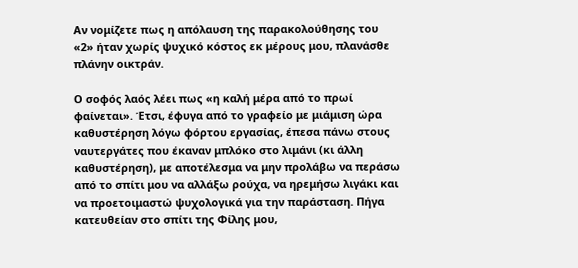Αν νομίζετε πως η απόλαυση της παρακολούθησης του «2» ήταν χωρίς ψυχικό κόστος εκ μέρους μου, πλανάσθε πλάνην οικτράν.

Ο σοφός λαός λέει πως «η καλή μέρα από το πρωί φαίνεται». Έτσι, έφυγα από το γραφείο με μιάμιση ώρα καθυστέρηση λόγω φόρτου εργασίας, έπεσα πάνω στους ναυτεργάτες που έκαναν μπλόκο στο λιμάνι (κι άλλη καθυστέρηση), με αποτέλεσμα να μην προλάβω να περάσω από το σπίτι μου να αλλάξω ρούχα, να ηρεμήσω λιγάκι και να προετοιμαστώ ψυχολογικά για την παράσταση. Πήγα κατευθείαν στο σπίτι της Φίλης μου,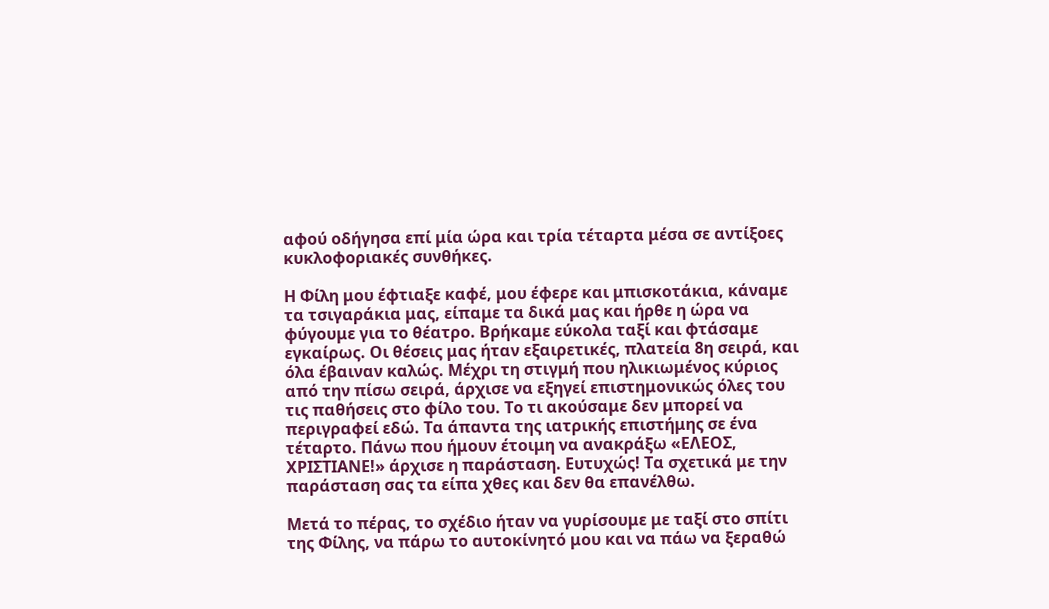αφού οδήγησα επί μία ώρα και τρία τέταρτα μέσα σε αντίξοες κυκλοφοριακές συνθήκες.

Η Φίλη μου έφτιαξε καφέ, μου έφερε και μπισκοτάκια, κάναμε τα τσιγαράκια μας, είπαμε τα δικά μας και ήρθε η ώρα να φύγουμε για το θέατρο. Βρήκαμε εύκολα ταξί και φτάσαμε εγκαίρως. Οι θέσεις μας ήταν εξαιρετικές, πλατεία 8η σειρά, και όλα έβαιναν καλώς. Μέχρι τη στιγμή που ηλικιωμένος κύριος από την πίσω σειρά, άρχισε να εξηγεί επιστημονικώς όλες του τις παθήσεις στο φίλο του. Το τι ακούσαμε δεν μπορεί να περιγραφεί εδώ. Τα άπαντα της ιατρικής επιστήμης σε ένα τέταρτο. Πάνω που ήμουν έτοιμη να ανακράξω «ΕΛΕΟΣ, ΧΡΙΣΤΙΑΝΕ!» άρχισε η παράσταση. Ευτυχώς! Τα σχετικά με την παράσταση σας τα είπα χθες και δεν θα επανέλθω.

Μετά το πέρας, το σχέδιο ήταν να γυρίσουμε με ταξί στο σπίτι της Φίλης, να πάρω το αυτοκίνητό μου και να πάω να ξεραθώ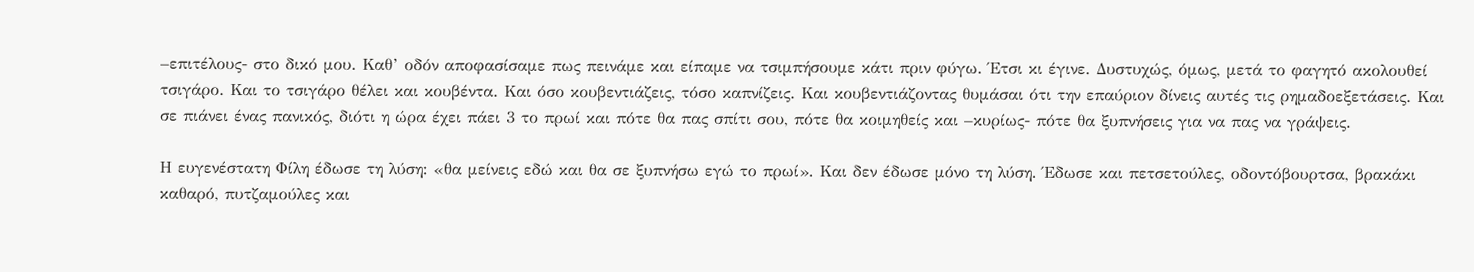–επιτέλους- στο δικό μου. Καθ’ οδόν αποφασίσαμε πως πεινάμε και είπαμε να τσιμπήσουμε κάτι πριν φύγω. Έτσι κι έγινε. Δυστυχώς, όμως, μετά το φαγητό ακολουθεί τσιγάρο. Και το τσιγάρο θέλει και κουβέντα. Και όσο κουβεντιάζεις, τόσο καπνίζεις. Και κουβεντιάζοντας θυμάσαι ότι την επαύριον δίνεις αυτές τις ρημαδοεξετάσεις. Και σε πιάνει ένας πανικός, διότι η ώρα έχει πάει 3 το πρωί και πότε θα πας σπίτι σου, πότε θα κοιμηθείς και –κυρίως- πότε θα ξυπνήσεις για να πας να γράψεις.

Η ευγενέστατη Φίλη έδωσε τη λύση: «θα μείνεις εδώ και θα σε ξυπνήσω εγώ το πρωί». Και δεν έδωσε μόνο τη λύση. Έδωσε και πετσετούλες, οδοντόβουρτσα, βρακάκι καθαρό, πυτζαμούλες και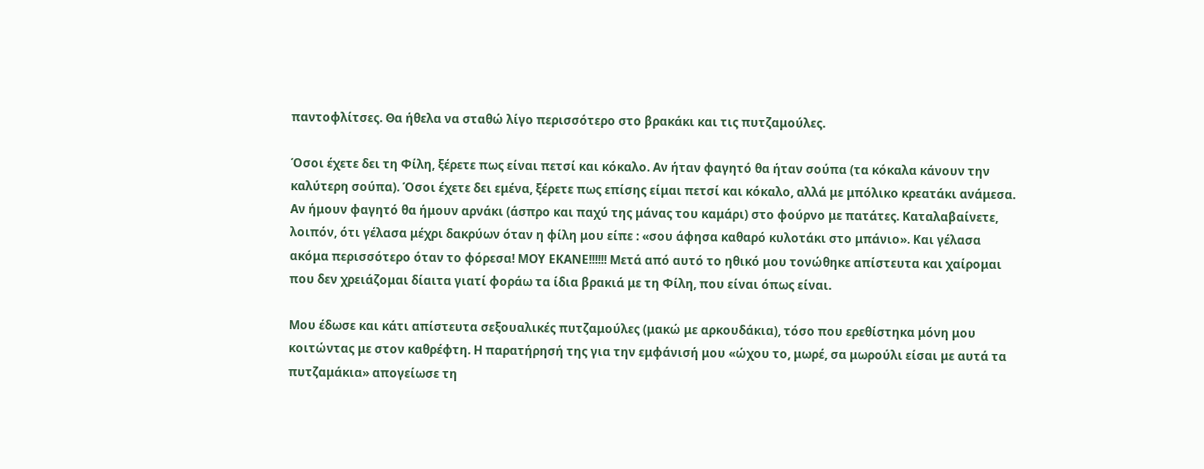παντοφλίτσες. Θα ήθελα να σταθώ λίγο περισσότερο στο βρακάκι και τις πυτζαμούλες.

Όσοι έχετε δει τη Φίλη, ξέρετε πως είναι πετσί και κόκαλο. Αν ήταν φαγητό θα ήταν σούπα (τα κόκαλα κάνουν την καλύτερη σούπα). Όσοι έχετε δει εμένα, ξέρετε πως επίσης είμαι πετσί και κόκαλο, αλλά με μπόλικο κρεατάκι ανάμεσα. Αν ήμουν φαγητό θα ήμουν αρνάκι (άσπρο και παχύ της μάνας του καμάρι) στο φούρνο με πατάτες. Καταλαβαίνετε, λοιπόν, ότι γέλασα μέχρι δακρύων όταν η φίλη μου είπε : «σου άφησα καθαρό κυλοτάκι στο μπάνιο». Και γέλασα ακόμα περισσότερο όταν το φόρεσα! ΜΟΥ ΕΚΑΝΕ!!!!!! Μετά από αυτό το ηθικό μου τονώθηκε απίστευτα και χαίρομαι που δεν χρειάζομαι δίαιτα γιατί φοράω τα ίδια βρακιά με τη Φίλη, που είναι όπως είναι.

Μου έδωσε και κάτι απίστευτα σεξουαλικές πυτζαμούλες (μακώ με αρκουδάκια), τόσο που ερεθίστηκα μόνη μου κοιτώντας με στον καθρέφτη. Η παρατήρησή της για την εμφάνισή μου «ώχου το, μωρέ, σα μωρούλι είσαι με αυτά τα πυτζαμάκια» απογείωσε τη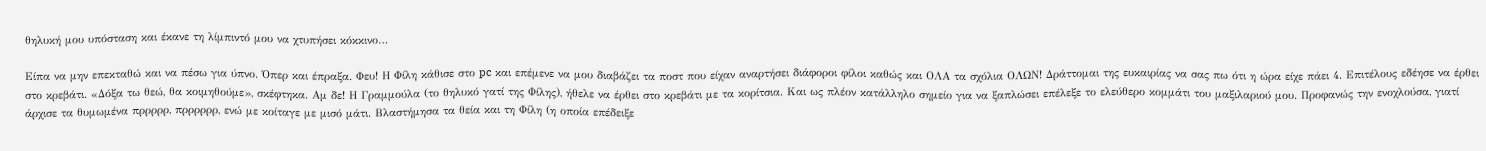θηλυκή μου υπόσταση και έκανε τη λίμπιντό μου να χτυπήσει κόκκινο…

Είπα να μην επεκταθώ και να πέσω για ύπνο. Όπερ και έπραξα. Φευ! Η Φίλη κάθισε στο pc και επέμενε να μου διαβάζει τα ποστ που είχαν αναρτήσει διάφοροι φίλοι καθώς και ΟΛΑ τα σχόλια ΟΛΩΝ! Δράττομαι της ευκαιρίας να σας πω ότι η ώρα είχε πάει 4. Επιτέλους εδέησε να έρθει στο κρεβάτι. «Δόξα τω θεώ, θα κοιμηθούμε», σκέφτηκα. Αμ δε! Η Γραμμούλα (το θηλυκό γατί της Φίλης), ήθελε να έρθει στο κρεβάτι με τα κορίτσια. Και ως πλέον κατάλληλο σημείο για να ξαπλώσει επέλεξε το ελεύθερο κομμάτι του μαξιλαριού μου. Προφανώς την ενοχλούσα, γιατί άρχισε τα θυμωμένα πρρρρρ, πρρρρρρ, ενώ με κοίταγε με μισό μάτι. Βλαστήμησα τα θεία και τη Φίλη (η οποία επέδειξε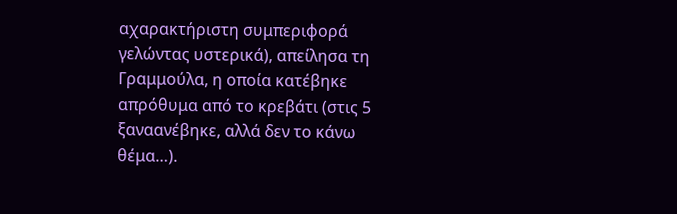αχαρακτήριστη συμπεριφορά γελώντας υστερικά), απείλησα τη Γραμμούλα, η οποία κατέβηκε απρόθυμα από το κρεβάτι (στις 5 ξαναανέβηκε, αλλά δεν το κάνω θέμα…).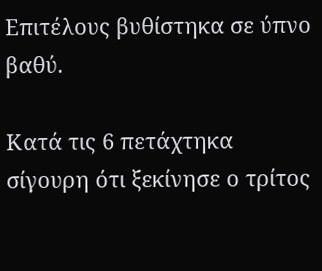Επιτέλους βυθίστηκα σε ύπνο βαθύ.

Κατά τις 6 πετάχτηκα σίγουρη ότι ξεκίνησε ο τρίτος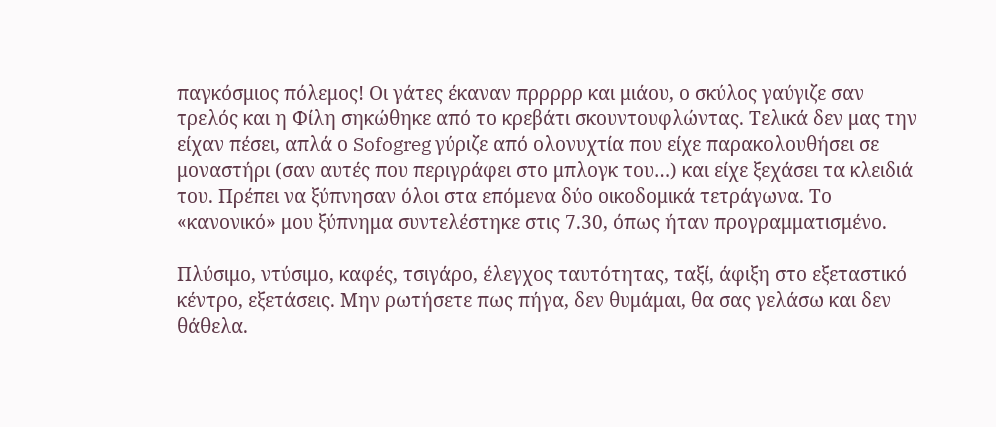παγκόσμιος πόλεμος! Οι γάτες έκαναν πρρρρρ και μιάου, ο σκύλος γαύγιζε σαν τρελός και η Φίλη σηκώθηκε από το κρεβάτι σκουντουφλώντας. Τελικά δεν μας την είχαν πέσει, απλά ο Sofogreg γύριζε από ολονυχτία που είχε παρακολουθήσει σε μοναστήρι (σαν αυτές που περιγράφει στο μπλογκ του…) και είχε ξεχάσει τα κλειδιά του. Πρέπει να ξύπνησαν όλοι στα επόμενα δύο οικοδομικά τετράγωνα. Το «κανονικό» μου ξύπνημα συντελέστηκε στις 7.30, όπως ήταν προγραμματισμένο.

Πλύσιμο, ντύσιμο, καφές, τσιγάρο, έλεγχος ταυτότητας, ταξί, άφιξη στο εξεταστικό κέντρο, εξετάσεις. Μην ρωτήσετε πως πήγα, δεν θυμάμαι, θα σας γελάσω και δεν θάθελα.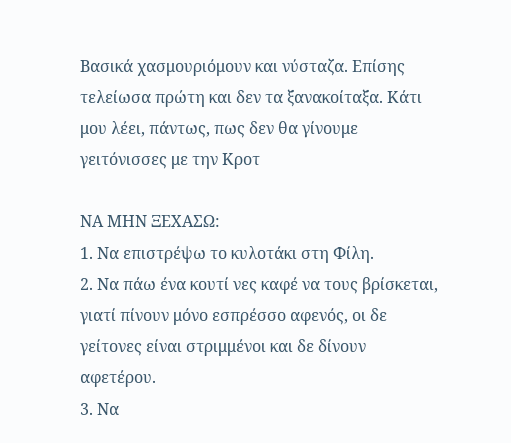Βασικά χασμουριόμουν και νύσταζα. Επίσης τελείωσα πρώτη και δεν τα ξανακοίταξα. Κάτι μου λέει, πάντως, πως δεν θα γίνουμε γειτόνισσες με την Κροτ

ΝΑ ΜΗΝ ΞΕΧΑΣΩ:
1. Να επιστρέψω το κυλοτάκι στη Φίλη.
2. Να πάω ένα κουτί νες καφέ να τους βρίσκεται, γιατί πίνουν μόνο εσπρέσσο αφενός, οι δε γείτονες είναι στριμμένοι και δε δίνουν αφετέρου.
3. Να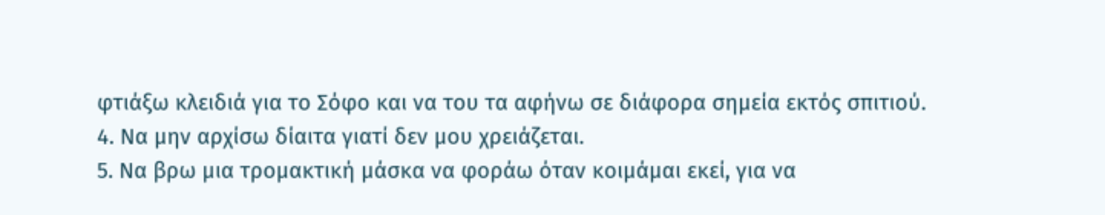φτιάξω κλειδιά για το Σόφο και να του τα αφήνω σε διάφορα σημεία εκτός σπιτιού.
4. Να μην αρχίσω δίαιτα γιατί δεν μου χρειάζεται.
5. Να βρω μια τρομακτική μάσκα να φοράω όταν κοιμάμαι εκεί, για να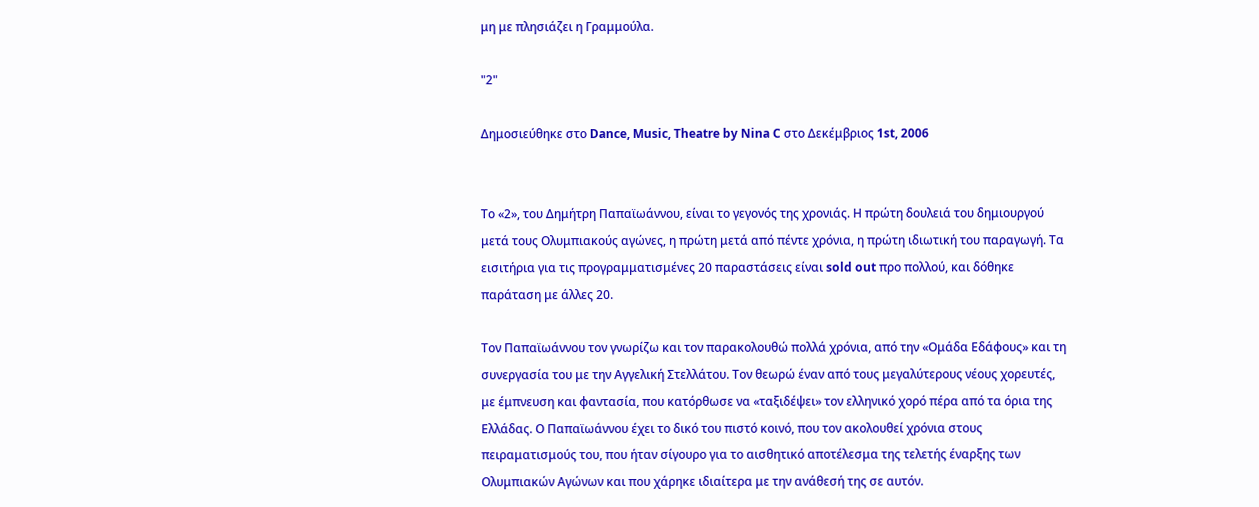μη με πλησιάζει η Γραμμούλα.

"2"

Δημοσιεύθηκε στο Dance, Music, Theatre by Nina C στο Δεκέμβριος 1st, 2006


Το «2», του Δημήτρη Παπαϊωάννου, είναι το γεγονός της χρονιάς. Η πρώτη δουλειά του δημιουργού μετά τους Ολυμπιακούς αγώνες, η πρώτη μετά από πέντε χρόνια, η πρώτη ιδιωτική του παραγωγή. Τα εισιτήρια για τις προγραμματισμένες 20 παραστάσεις είναι sold out προ πολλού, και δόθηκε παράταση με άλλες 20.

Τον Παπαϊωάννου τον γνωρίζω και τον παρακολουθώ πολλά χρόνια, από την «Ομάδα Εδάφους» και τη συνεργασία του με την Αγγελική Στελλάτου. Τον θεωρώ έναν από τους μεγαλύτερους νέους χορευτές, με έμπνευση και φαντασία, που κατόρθωσε να «ταξιδέψει» τον ελληνικό χορό πέρα από τα όρια της Ελλάδας. Ο Παπαϊωάννου έχει το δικό του πιστό κοινό, που τον ακολουθεί χρόνια στους πειραματισμούς του, που ήταν σίγουρο για το αισθητικό αποτέλεσμα της τελετής έναρξης των Ολυμπιακών Αγώνων και που χάρηκε ιδιαίτερα με την ανάθεσή της σε αυτόν.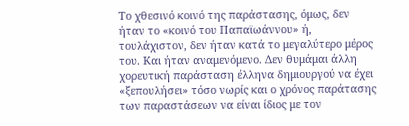Το χθεσινό κοινό της παράστασης, όμως, δεν ήταν το «κοινό του Παπαϊωάννου» ή, τουλάχιστον, δεν ήταν κατά το μεγαλύτερο μέρος του. Και ήταν αναμενόμενο. Δεν θυμάμαι άλλη χορευτική παράσταση έλληνα δημιουργού να έχει «ξεπουλήσει» τόσο νωρίς και ο χρόνος παράτασης των παραστάσεων να είναι ίδιος με τον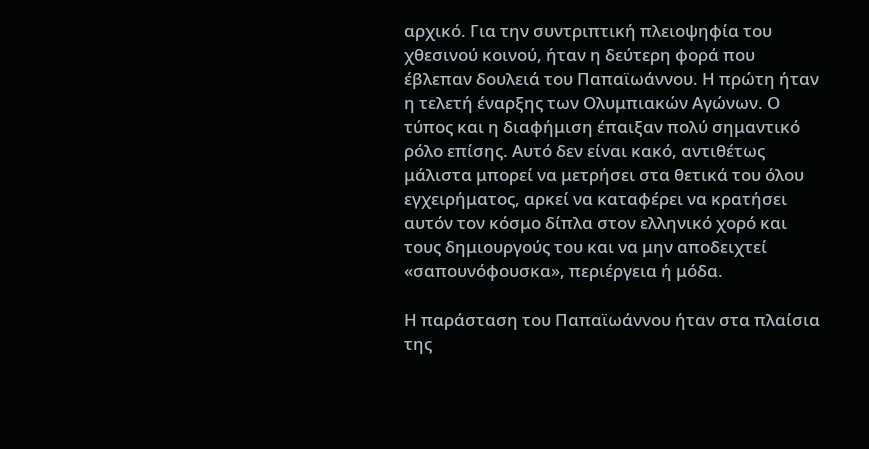αρχικό. Για την συντριπτική πλειοψηφία του χθεσινού κοινού, ήταν η δεύτερη φορά που έβλεπαν δουλειά του Παπαϊωάννου. Η πρώτη ήταν η τελετή έναρξης των Ολυμπιακών Αγώνων. Ο τύπος και η διαφήμιση έπαιξαν πολύ σημαντικό ρόλο επίσης. Αυτό δεν είναι κακό, αντιθέτως μάλιστα μπορεί να μετρήσει στα θετικά του όλου εγχειρήματος, αρκεί να καταφέρει να κρατήσει αυτόν τον κόσμο δίπλα στον ελληνικό χορό και τους δημιουργούς του και να μην αποδειχτεί «σαπουνόφουσκα», περιέργεια ή μόδα.

Η παράσταση του Παπαϊωάννου ήταν στα πλαίσια της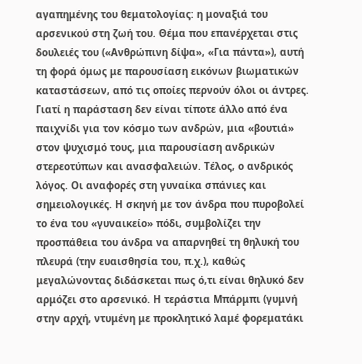αγαπημένης του θεματολογίας: η μοναξιά του αρσενικού στη ζωή του. Θέμα που επανέρχεται στις δουλειές του («Ανθρώπινη δίψα», «Για πάντα»), αυτή τη φορά όμως με παρουσίαση εικόνων βιωματικών καταστάσεων, από τις οποίες περνούν όλοι οι άντρες. Γιατί η παράσταση δεν είναι τίποτε άλλο από ένα παιχνίδι για τον κόσμο των ανδρών, μια «βουτιά» στον ψυχισμό τους, μια παρουσίαση ανδρικών στερεοτύπων και ανασφαλειών. Τέλος, ο ανδρικός λόγος. Οι αναφορές στη γυναίκα σπάνιες και σημειολογικές. Η σκηνή με τον άνδρα που πυροβολεί το ένα του «γυναικείο» πόδι, συμβολίζει την προσπάθεια του άνδρα να απαρνηθεί τη θηλυκή του πλευρά (την ευαισθησία του, π.χ.), καθώς μεγαλώνοντας διδάσκεται πως ό,τι είναι θηλυκό δεν αρμόζει στο αρσενικό. Η τεράστια Μπάρμπι (γυμνή στην αρχή, ντυμένη με προκλητικό λαμέ φορεματάκι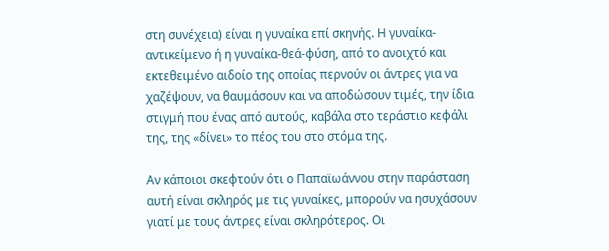στη συνέχεια) είναι η γυναίκα επί σκηνής. Η γυναίκα-αντικείμενο ή η γυναίκα-θεά-φύση, από το ανοιχτό και εκτεθειμένο αιδοίο της οποίας περνούν οι άντρες για να χαζέψουν, να θαυμάσουν και να αποδώσουν τιμές, την ίδια στιγμή που ένας από αυτούς, καβάλα στο τεράστιο κεφάλι της, της «δίνει» το πέος του στο στόμα της.

Αν κάποιοι σκεφτούν ότι ο Παπαϊωάννου στην παράσταση αυτή είναι σκληρός με τις γυναίκες, μπορούν να ησυχάσουν γιατί με τους άντρες είναι σκληρότερος. Οι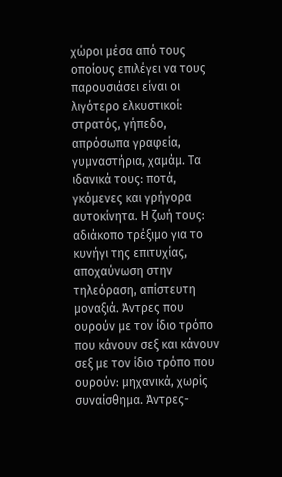χώροι μέσα από τους οποίους επιλέγει να τους παρουσιάσει είναι οι λιγότερο ελκυστικοί: στρατός, γήπεδο, απρόσωπα γραφεία, γυμναστήρια, χαμάμ. Τα ιδανικά τους: ποτά, γκόμενες και γρήγορα αυτοκίνητα. Η ζωή τους: αδιάκοπο τρέξιμο για το κυνήγι της επιτυχίας, αποχαύνωση στην τηλεόραση, απίστευτη μοναξιά. Άντρες που ουρούν με τον ίδιο τρόπο που κάνουν σεξ και κάνουν σεξ με τον ίδιο τρόπο που ουρούν: μηχανικά, χωρίς συναίσθημα. Άντρες-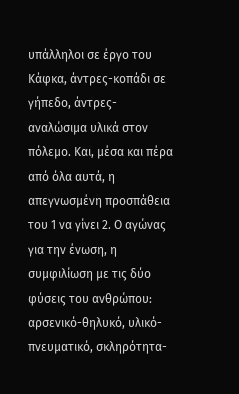υπάλληλοι σε έργο του Κάφκα, άντρες-κοπάδι σε γήπεδο, άντρες-αναλώσιμα υλικά στον πόλεμο. Και, μέσα και πέρα από όλα αυτά, η απεγνωσμένη προσπάθεια του 1 να γίνει 2. Ο αγώνας για την ένωση, η συμφιλίωση με τις δύο φύσεις του ανθρώπου: αρσενικό-θηλυκό, υλικό-πνευματικό, σκληρότητα-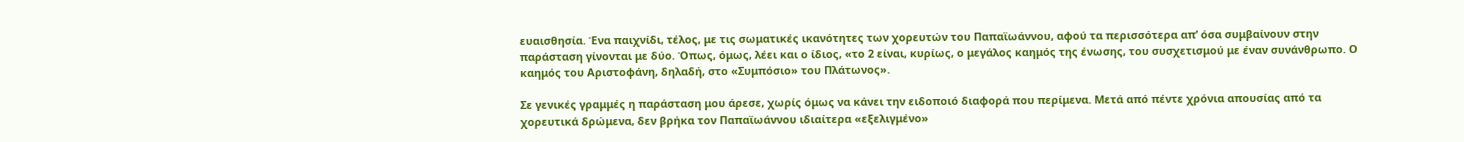ευαισθησία. Ένα παιχνίδι, τέλος, με τις σωματικές ικανότητες των χορευτών του Παπαϊωάννου, αφού τα περισσότερα απ’ όσα συμβαίνουν στην παράσταση γίνονται με δύο. Όπως, όμως, λέει και ο ίδιος, «το 2 είναι, κυρίως, ο μεγάλος καημός της ένωσης, του συσχετισμού με έναν συνάνθρωπο. Ο καημός του Αριστοφάνη, δηλαδή, στο «Συμπόσιο» του Πλάτωνος».

Σε γενικές γραμμές η παράσταση μου άρεσε, χωρίς όμως να κάνει την ειδοποιό διαφορά που περίμενα. Μετά από πέντε χρόνια απουσίας από τα χορευτικά δρώμενα, δεν βρήκα τον Παπαϊωάννου ιδιαίτερα «εξελιγμένο»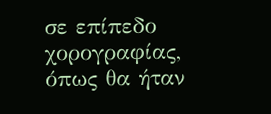σε επίπεδο χορογραφίας, όπως θα ήταν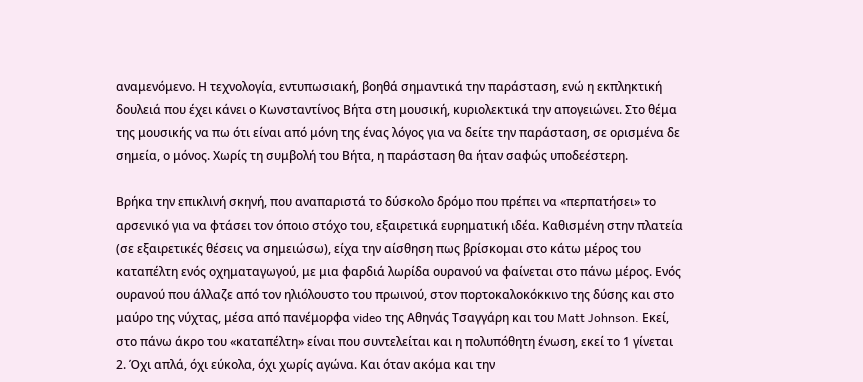αναμενόμενο. Η τεχνολογία, εντυπωσιακή, βοηθά σημαντικά την παράσταση, ενώ η εκπληκτική δουλειά που έχει κάνει ο Κωνσταντίνος Βήτα στη μουσική, κυριολεκτικά την απογειώνει. Στο θέμα της μουσικής να πω ότι είναι από μόνη της ένας λόγος για να δείτε την παράσταση, σε ορισμένα δε σημεία, ο μόνος. Χωρίς τη συμβολή του Βήτα, η παράσταση θα ήταν σαφώς υποδεέστερη.

Βρήκα την επικλινή σκηνή, που αναπαριστά το δύσκολο δρόμο που πρέπει να «περπατήσει» το αρσενικό για να φτάσει τον όποιο στόχο του, εξαιρετικά ευρηματική ιδέα. Καθισμένη στην πλατεία (σε εξαιρετικές θέσεις να σημειώσω), είχα την αίσθηση πως βρίσκομαι στο κάτω μέρος του καταπέλτη ενός οχηματαγωγού, με μια φαρδιά λωρίδα ουρανού να φαίνεται στο πάνω μέρος. Ενός ουρανού που άλλαζε από τον ηλιόλουστο του πρωινού, στον πορτοκαλοκόκκινο της δύσης και στο μαύρο της νύχτας, μέσα από πανέμορφα video της Αθηνάς Τσαγγάρη και του Matt Johnson. Εκεί, στο πάνω άκρο του «καταπέλτη» είναι που συντελείται και η πολυπόθητη ένωση, εκεί το 1 γίνεται 2. Όχι απλά, όχι εύκολα, όχι χωρίς αγώνα. Και όταν ακόμα και την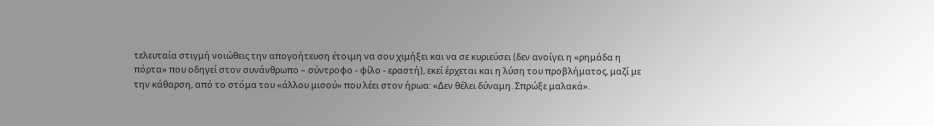τελευταία στιγμή νοιώθεις την απογοήτευση έτοιμη να σου χιμήξει και να σε κυριεύσει (δεν ανοίγει η «ρημάδα η πόρτα» που οδηγεί στον συνάνθρωπο – σύντροφο - φίλο - εραστή), εκεί έρχεται και η λύση του προβλήματος, μαζί με την κάθαρση, από το στόμα του «άλλου μισού» που λέει στον ήρωα: «Δεν θέλει δύναμη. Σπρώξε μαλακά».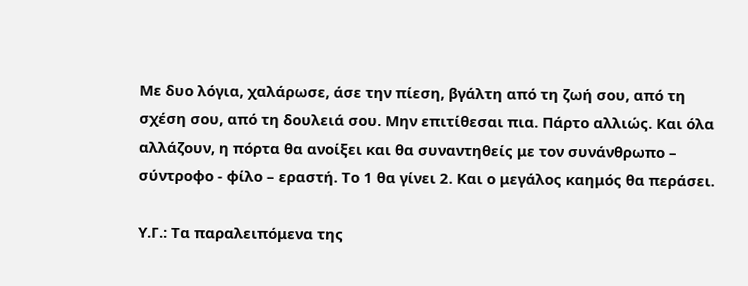Με δυο λόγια, χαλάρωσε, άσε την πίεση, βγάλτη από τη ζωή σου, από τη σχέση σου, από τη δουλειά σου. Μην επιτίθεσαι πια. Πάρτο αλλιώς. Και όλα αλλάζουν, η πόρτα θα ανοίξει και θα συναντηθείς με τον συνάνθρωπο – σύντροφο - φίλο – εραστή. Το 1 θα γίνει 2. Και ο μεγάλος καημός θα περάσει.

Υ.Γ.: Τα παραλειπόμενα της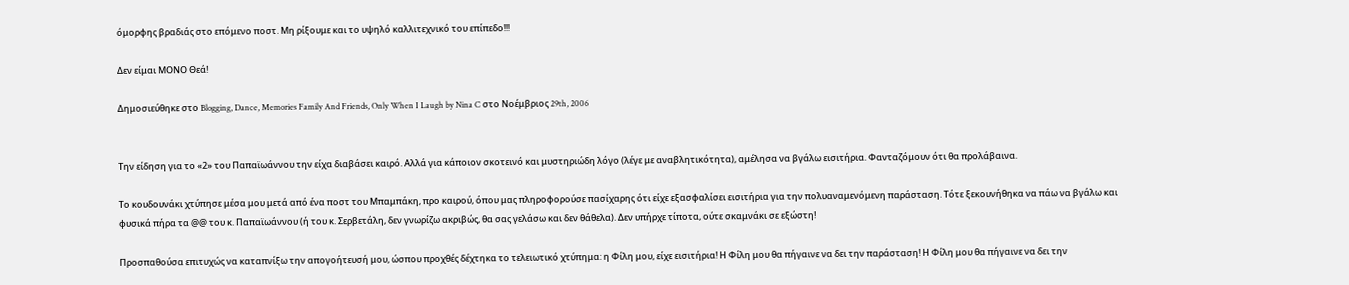όμορφης βραδιάς στο επόμενο ποστ. Μη ρίξουμε και το υψηλό καλλιτεχνικό του επίπεδο!!!

Δεν είμαι ΜΟΝΟ Θεά!

Δημοσιεύθηκε στο Blogging, Dance, Memories Family And Friends, Only When I Laugh by Nina C στο Νοέμβριος 29th, 2006


Την είδηση για το «2» του Παπαϊωάννου την είχα διαβάσει καιρό. Αλλά για κάποιον σκοτεινό και μυστηριώδη λόγο (λέγε με αναβλητικότητα), αμέλησα να βγάλω εισιτήρια. Φανταζόμουν ότι θα προλάβαινα.

Το κουδουνάκι χτύπησε μέσα μου μετά από ένα ποστ του Μπαμπάκη, προ καιρού, όπου μας πληροφορούσε πασίχαρης ότι είχε εξασφαλίσει εισιτήρια για την πολυαναμενόμενη παράσταση. Τότε ξεκουνήθηκα να πάω να βγάλω και φυσικά πήρα τα @@ του κ. Παπαϊωάννου (ή του κ. Σερβετάλη, δεν γνωρίζω ακριβώς, θα σας γελάσω και δεν θάθελα). Δεν υπήρχε τίποτα, ούτε σκαμνάκι σε εξώστη!

Προσπαθούσα επιτυχώς να καταπνίξω την απογοήτευσή μου, ώσπου προχθές δέχτηκα το τελειωτικό χτύπημα: η Φίλη μου, είχε εισιτήρια! Η Φίλη μου θα πήγαινε να δει την παράσταση! Η Φίλη μου θα πήγαινε να δει την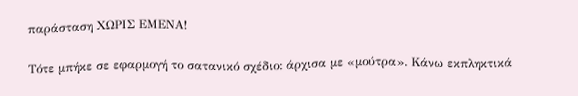παράσταση ΧΩΡΙΣ ΕΜΕΝΑ!

Τότε μπήκε σε εφαρμογή το σατανικό σχέδιο: άρχισα με «μούτρα». Κάνω εκπληκτικά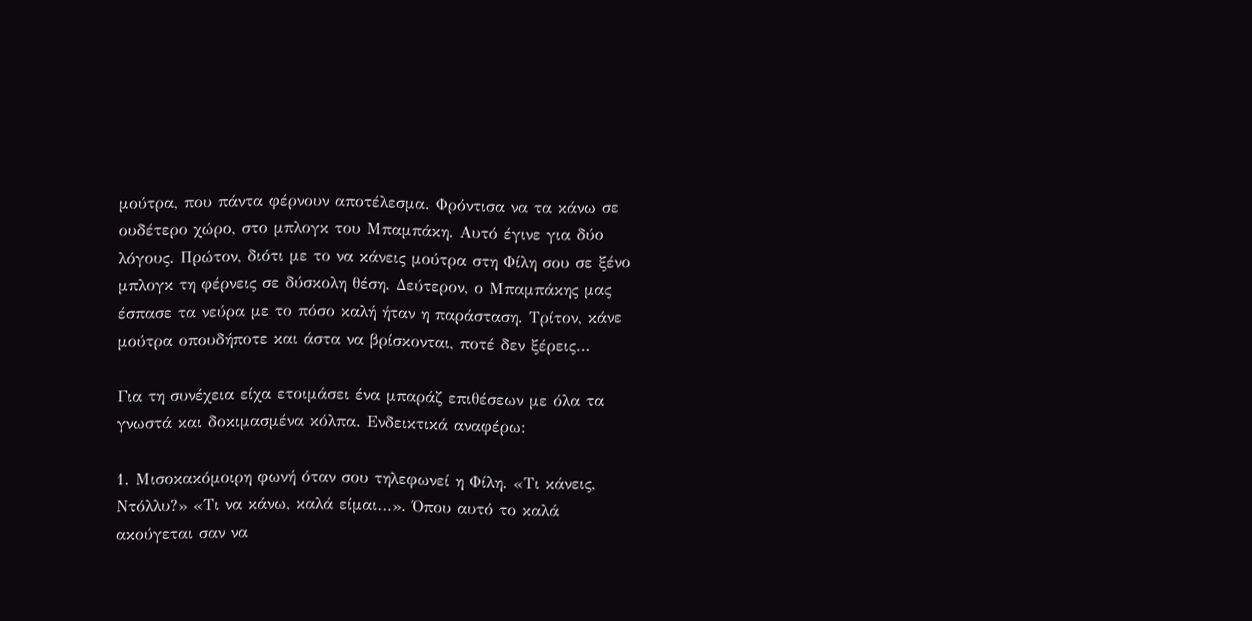μούτρα, που πάντα φέρνουν αποτέλεσμα. Φρόντισα να τα κάνω σε ουδέτερο χώρο, στο μπλογκ του Μπαμπάκη. Αυτό έγινε για δύο λόγους. Πρώτον, διότι με το να κάνεις μούτρα στη Φίλη σου σε ξένο μπλογκ τη φέρνεις σε δύσκολη θέση. Δεύτερον, ο Μπαμπάκης μας έσπασε τα νεύρα με το πόσο καλή ήταν η παράσταση. Τρίτον, κάνε μούτρα οπουδήποτε και άστα να βρίσκονται, ποτέ δεν ξέρεις…

Για τη συνέχεια είχα ετοιμάσει ένα μπαράζ επιθέσεων με όλα τα γνωστά και δοκιμασμένα κόλπα. Ενδεικτικά αναφέρω:

1. Μισοκακόμοιρη φωνή όταν σου τηλεφωνεί η Φίλη. «Τι κάνεις, Ντόλλυ?» «Τι να κάνω, καλά είμαι…». Όπου αυτό το καλά ακούγεται σαν να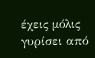έχεις μόλις γυρίσει από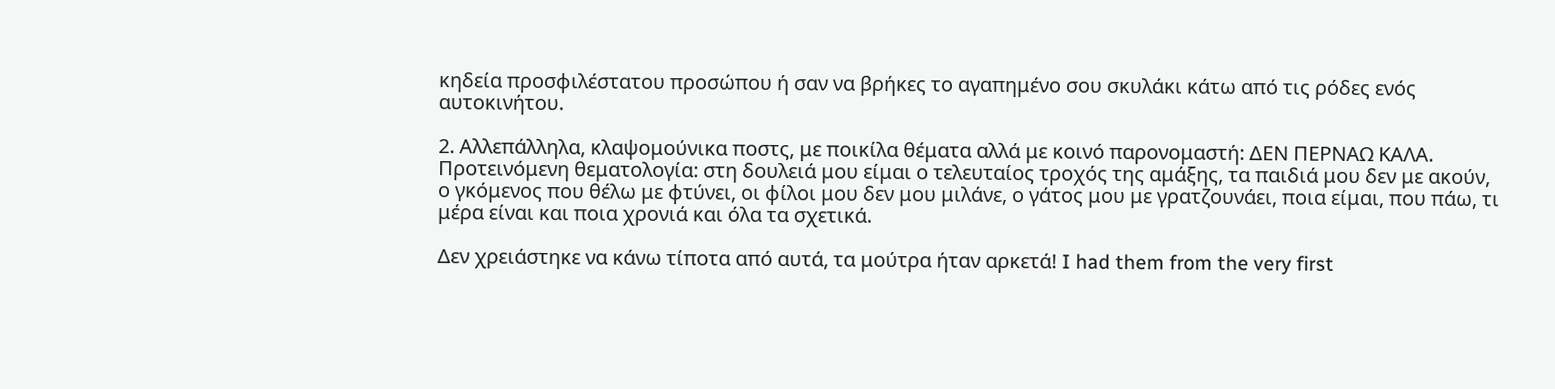κηδεία προσφιλέστατου προσώπου ή σαν να βρήκες το αγαπημένο σου σκυλάκι κάτω από τις ρόδες ενός αυτοκινήτου.

2. Αλλεπάλληλα, κλαψομούνικα ποστς, με ποικίλα θέματα αλλά με κοινό παρονομαστή: ΔΕΝ ΠΕΡΝΑΩ ΚΑΛΑ. Προτεινόμενη θεματολογία: στη δουλειά μου είμαι ο τελευταίος τροχός της αμάξης, τα παιδιά μου δεν με ακούν, ο γκόμενος που θέλω με φτύνει, οι φίλοι μου δεν μου μιλάνε, ο γάτος μου με γρατζουνάει, ποια είμαι, που πάω, τι μέρα είναι και ποια χρονιά και όλα τα σχετικά.

Δεν χρειάστηκε να κάνω τίποτα από αυτά, τα μούτρα ήταν αρκετά! I had them from the very first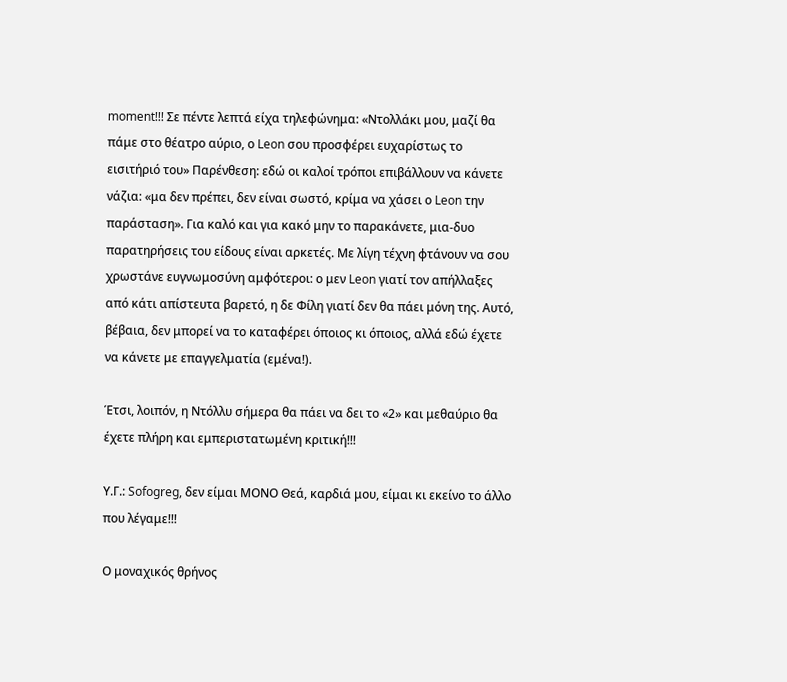moment!!! Σε πέντε λεπτά είχα τηλεφώνημα: «Ντολλάκι μου, μαζί θα πάμε στο θέατρο αύριο, ο Leon σου προσφέρει ευχαρίστως το εισιτήριό του» Παρένθεση: εδώ οι καλοί τρόποι επιβάλλουν να κάνετε νάζια: «μα δεν πρέπει, δεν είναι σωστό, κρίμα να χάσει ο Leon την παράσταση». Για καλό και για κακό μην το παρακάνετε, μια-δυο παρατηρήσεις του είδους είναι αρκετές. Με λίγη τέχνη φτάνουν να σου χρωστάνε ευγνωμοσύνη αμφότεροι: ο μεν Leon γιατί τον απήλλαξες από κάτι απίστευτα βαρετό, η δε Φίλη γιατί δεν θα πάει μόνη της. Αυτό, βέβαια, δεν μπορεί να το καταφέρει όποιος κι όποιος, αλλά εδώ έχετε να κάνετε με επαγγελματία (εμένα!).

Έτσι, λοιπόν, η Ντόλλυ σήμερα θα πάει να δει το «2» και μεθαύριο θα έχετε πλήρη και εμπεριστατωμένη κριτική!!!

Υ.Γ.: Sofogreg, δεν είμαι ΜΟΝΟ Θεά, καρδιά μου, είμαι κι εκείνο το άλλο που λέγαμε!!!

Ο μοναχικός θρήνος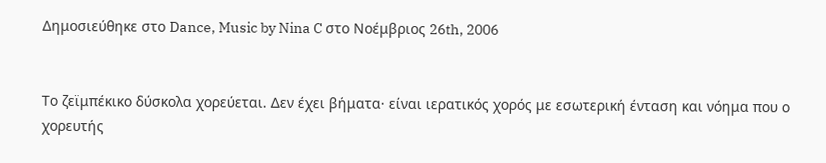Δημοσιεύθηκε στο Dance, Music by Nina C στο Νοέμβριος 26th, 2006


Το ζεϊμπέκικο δύσκολα χορεύεται. Δεν έχει βήματα· είναι ιερατικός χορός με εσωτερική ένταση και νόημα που ο χορευτής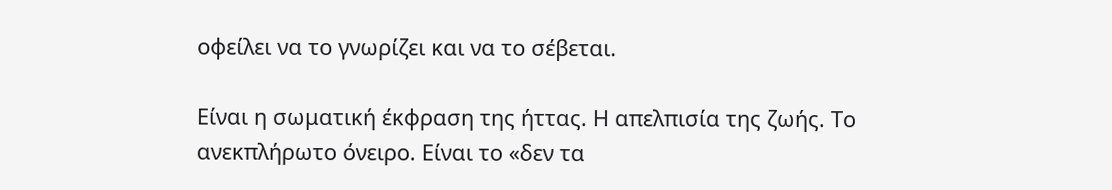οφείλει να το γνωρίζει και να το σέβεται.

Είναι η σωματική έκφραση της ήττας. Η απελπισία της ζωής. Το ανεκπλήρωτο όνειρο. Είναι το «δεν τα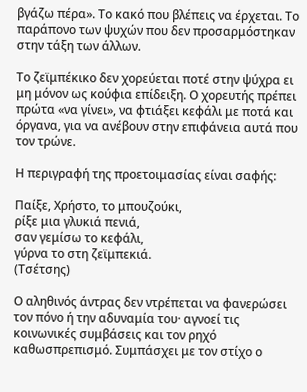βγάζω πέρα». Το κακό που βλέπεις να έρχεται. Το παράπονο των ψυχών που δεν προσαρμόστηκαν στην τάξη των άλλων.

Το ζεϊμπέκικο δεν χορεύεται ποτέ στην ψύχρα ει μη μόνον ως κούφια επίδειξη. Ο χορευτής πρέπει πρώτα «να γίνει», να φτιάξει κεφάλι με ποτά και όργανα, για να ανέβουν στην επιφάνεια αυτά που τον τρώνε.

Η περιγραφή της προετοιμασίας είναι σαφής:

Παίξε, Χρήστο, το μπουζούκι,
ρίξε μια γλυκιά πενιά,
σαν γεμίσω το κεφάλι,
γύρνα το στη ζεϊμπεκιά.
(Τσέτσης)

Ο αληθινός άντρας δεν ντρέπεται να φανερώσει τον πόνο ή την αδυναμία του· αγνοεί τις κοινωνικές συμβάσεις και τον ρηχό καθωσπρεπισμό. Συμπάσχει με τον στίχο ο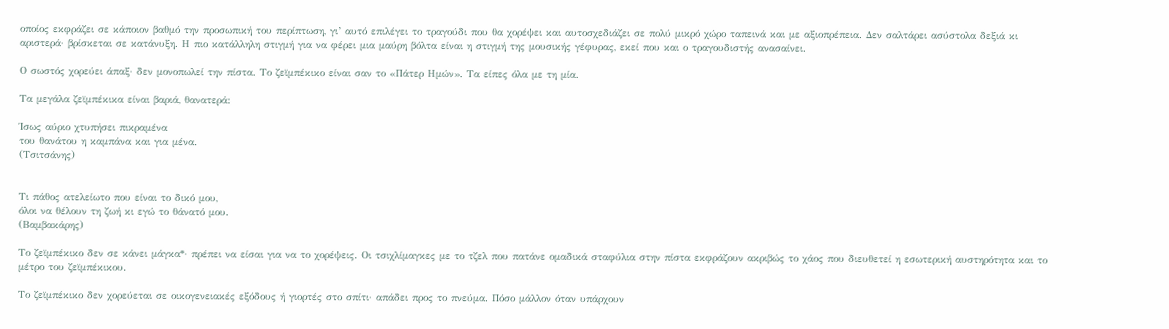οποίος εκφράζει σε κάποιον βαθμό την προσωπική του περίπτωση, γι’ αυτό επιλέγει το τραγούδι που θα χορέψει και αυτοσχεδιάζει σε πολύ μικρό χώρο ταπεινά και με αξιοπρέπεια. Δεν σαλτάρει ασύστολα δεξιά κι αριστερά· βρίσκεται σε κατάνυξη. Η πιο κατάλληλη στιγμή για να φέρει μια μαύρη βόλτα είναι η στιγμή της μουσικής γέφυρας, εκεί που και ο τραγουδιστής ανασαίνει.

Ο σωστός χορεύει άπαξ· δεν μονοπωλεί την πίστα. Το ζεϊμπέκικο είναι σαν το «Πάτερ Ημών». Τα είπες όλα με τη μία.

Τα μεγάλα ζεϊμπέκικα είναι βαριά, θανατερά:

Ίσως αύριο χτυπήσει πικραμένα
του θανάτου η καμπάνα και για μένα.
(Τσιτσάνης)


Τι πάθος ατελείωτο που είναι το δικό μου,
όλοι να θέλουν τη ζωή κι εγώ το θάνατό μου.
(Βαμβακάρης)

Το ζεϊμπέκικο δεν σε κάνει μάγκα*· πρέπει να είσαι για να το χορέψεις. Οι τσιχλίμαγκες με το τζελ που πατάνε ομαδικά σταφύλια στην πίστα εκφράζουν ακριβώς το χάος που διευθετεί η εσωτερική αυστηρότητα και το μέτρο του ζεϊμπέκικου.

Το ζεϊμπέκικο δεν χορεύεται σε οικογενειακές εξόδους ή γιορτές στο σπίτι· απάδει προς το πνεύμα. Πόσο μάλλον όταν υπάρχουν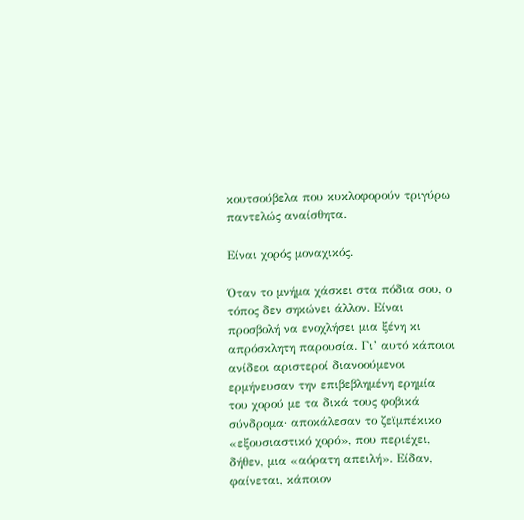κουτσούβελα που κυκλοφορούν τριγύρω παντελώς αναίσθητα.

Είναι χορός μοναχικός.

Όταν το μνήμα χάσκει στα πόδια σου, ο τόπος δεν σηκώνει άλλον. Είναι προσβολή να ενοχλήσει μια ξένη κι απρόσκλητη παρουσία. Γι’ αυτό κάποιοι ανίδεοι αριστεροί διανοούμενοι ερμήνευσαν την επιβεβλημένη ερημία του χορού με τα δικά τους φοβικά σύνδρομα· αποκάλεσαν το ζεϊμπέκικο «εξουσιαστικό χορό», που περιέχει, δήθεν, μια «αόρατη απειλή». Είδαν, φαίνεται, κάποιον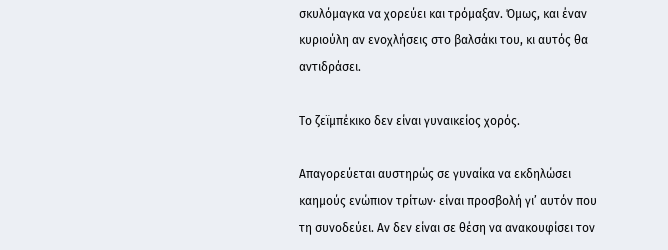σκυλόμαγκα να χορεύει και τρόμαξαν. Όμως, και έναν κυριούλη αν ενοχλήσεις στο βαλσάκι του, κι αυτός θα αντιδράσει.

Το ζεϊμπέκικο δεν είναι γυναικείος χορός.

Απαγορεύεται αυστηρώς σε γυναίκα να εκδηλώσει καημούς ενώπιον τρίτων· είναι προσβολή γι’ αυτόν που τη συνοδεύει. Αν δεν είναι σε θέση να ανακουφίσει τον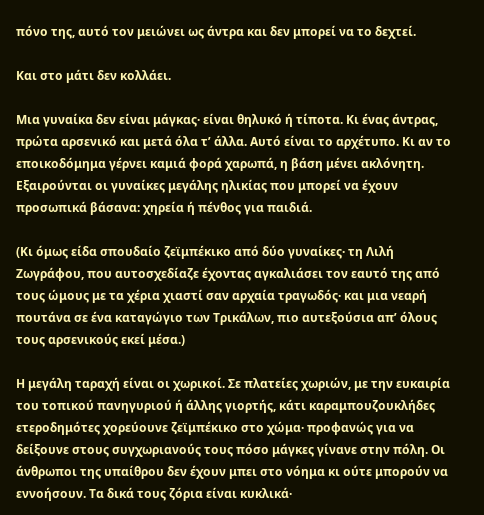πόνο της, αυτό τον μειώνει ως άντρα και δεν μπορεί να το δεχτεί.

Και στο μάτι δεν κολλάει.

Μια γυναίκα δεν είναι μάγκας· είναι θηλυκό ή τίποτα. Κι ένας άντρας, πρώτα αρσενικό και μετά όλα τ’ άλλα. Αυτό είναι το αρχέτυπο. Κι αν το εποικοδόμημα γέρνει καμιά φορά χαρωπά, η βάση μένει ακλόνητη. Εξαιρούνται οι γυναίκες μεγάλης ηλικίας που μπορεί να έχουν προσωπικά βάσανα: χηρεία ή πένθος για παιδιά.

(Κι όμως είδα σπουδαίο ζεϊμπέκικο από δύο γυναίκες· τη Λιλή Ζωγράφου, που αυτοσχεδίαζε έχοντας αγκαλιάσει τον εαυτό της από τους ώμους με τα χέρια χιαστί σαν αρχαία τραγωδός· και μια νεαρή πουτάνα σε ένα καταγώγιο των Τρικάλων, πιο αυτεξούσια απ’ όλους τους αρσενικούς εκεί μέσα.)

Η μεγάλη ταραχή είναι οι χωρικοί. Σε πλατείες χωριών, με την ευκαιρία του τοπικού πανηγυριού ή άλλης γιορτής, κάτι καραμπουζουκλήδες ετεροδημότες χορεύουνε ζεϊμπέκικο στο χώμα· προφανώς για να δείξουνε στους συγχωριανούς τους πόσο μάγκες γίνανε στην πόλη. Οι άνθρωποι της υπαίθρου δεν έχουν μπει στο νόημα κι ούτε μπορούν να εννοήσουν. Τα δικά τους ζόρια είναι κυκλικά·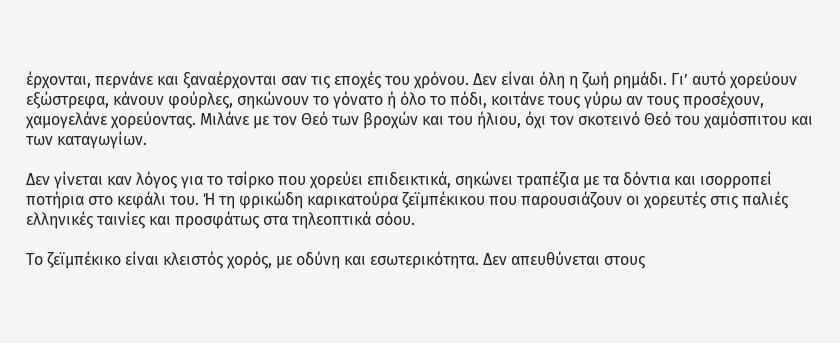έρχονται, περνάνε και ξαναέρχονται σαν τις εποχές του χρόνου. Δεν είναι όλη η ζωή ρημάδι. Γι’ αυτό χορεύουν εξώστρεφα, κάνουν φούρλες, σηκώνουν το γόνατο ή όλο το πόδι, κοιτάνε τους γύρω αν τους προσέχουν, χαμογελάνε χορεύοντας. Μιλάνε με τον Θεό των βροχών και του ήλιου, όχι τον σκοτεινό Θεό του χαμόσπιτου και των καταγωγίων.

Δεν γίνεται καν λόγος για το τσίρκο που χορεύει επιδεικτικά, σηκώνει τραπέζια με τα δόντια και ισορροπεί ποτήρια στο κεφάλι του. Ή τη φρικώδη καρικατούρα ζεϊμπέκικου που παρουσιάζουν οι χορευτές στις παλιές ελληνικές ταινίες και προσφάτως στα τηλεοπτικά σόου.

Το ζεϊμπέκικο είναι κλειστός χορός, με οδύνη και εσωτερικότητα. Δεν απευθύνεται στους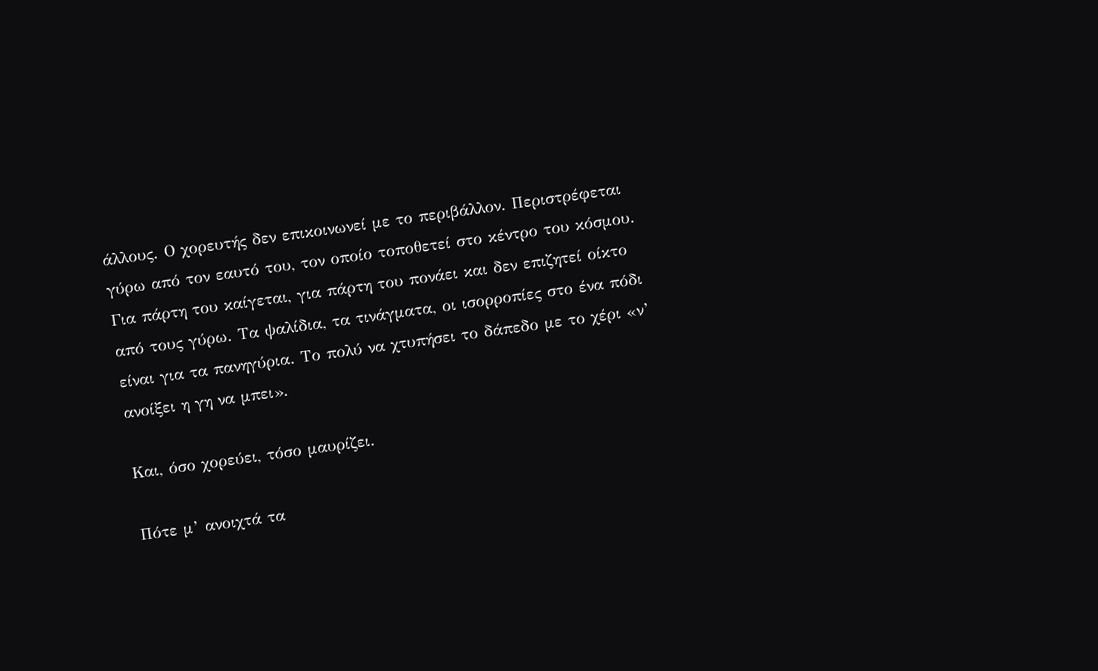άλλους. Ο χορευτής δεν επικοινωνεί με το περιβάλλον. Περιστρέφεται γύρω από τον εαυτό του, τον οποίο τοποθετεί στο κέντρο του κόσμου. Για πάρτη του καίγεται, για πάρτη του πονάει και δεν επιζητεί οίκτο από τους γύρω. Τα ψαλίδια, τα τινάγματα, οι ισορροπίες στο ένα πόδι είναι για τα πανηγύρια. Το πολύ να χτυπήσει το δάπεδο με το χέρι «ν’ ανοίξει η γη να μπει».

Και, όσο χορεύει, τόσο μαυρίζει.

Πότε μ’ ανοιχτά τα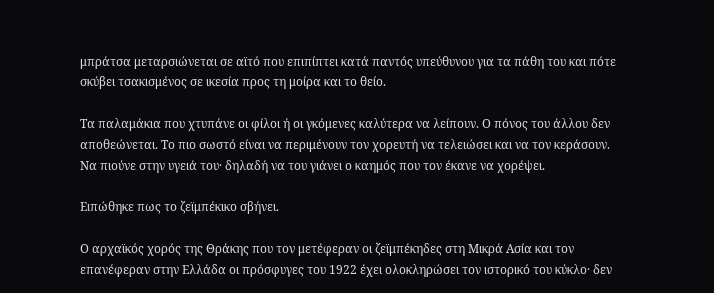μπράτσα μεταρσιώνεται σε αϊτό που επιπίπτει κατά παντός υπεύθυνου για τα πάθη του και πότε σκύβει τσακισμένος σε ικεσία προς τη μοίρα και το θείο.

Τα παλαμάκια που χτυπάνε οι φίλοι ή οι γκόμενες καλύτερα να λείπουν. Ο πόνος του άλλου δεν αποθεώνεται. Το πιο σωστό είναι να περιμένουν τον χορευτή να τελειώσει και να τον κεράσουν. Να πιούνε στην υγειά του· δηλαδή να του γιάνει ο καημός που τον έκανε να χορέψει.

Ειπώθηκε πως το ζεϊμπέκικο σβήνει.

Ο αρχαϊκός χορός της Θράκης που τον μετέφεραν οι ζεϊμπέκηδες στη Μικρά Ασία και τον επανέφεραν στην Ελλάδα οι πρόσφυγες του 1922 έχει ολοκληρώσει τον ιστορικό του κύκλο· δεν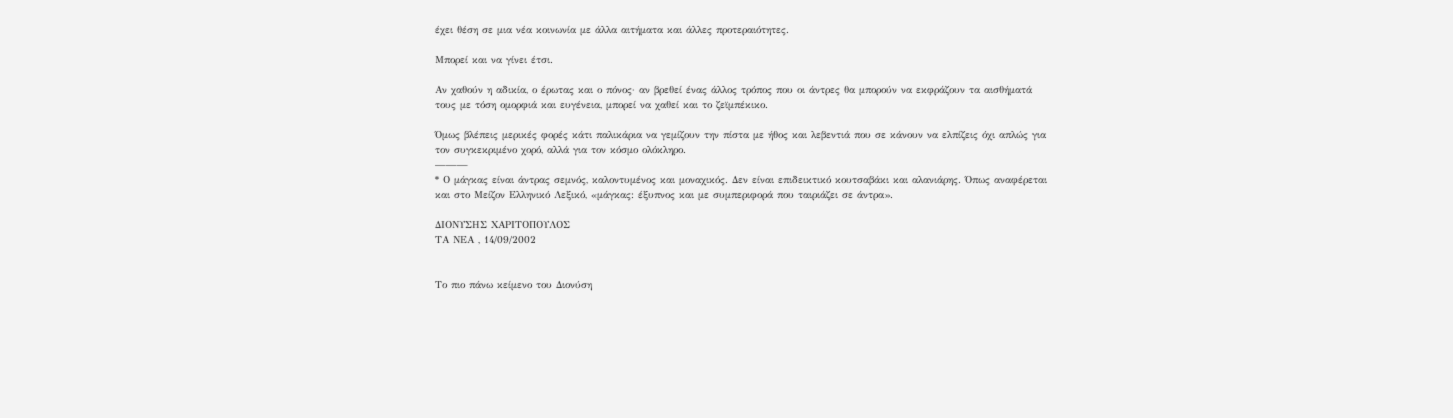έχει θέση σε μια νέα κοινωνία με άλλα αιτήματα και άλλες προτεραιότητες.

Μπορεί και να γίνει έτσι.

Αν χαθούν η αδικία, ο έρωτας και ο πόνος· αν βρεθεί ένας άλλος τρόπος που οι άντρες θα μπορούν να εκφράζουν τα αισθήματά τους με τόση ομορφιά και ευγένεια, μπορεί να χαθεί και το ζεϊμπέκικο.

Όμως βλέπεις μερικές φορές κάτι παλικάρια να γεμίζουν την πίστα με ήθος και λεβεντιά που σε κάνουν να ελπίζεις όχι απλώς για τον συγκεκριμένο χορό, αλλά για τον κόσμο ολόκληρο.
———
* Ο μάγκας είναι άντρας σεμνός, καλοντυμένος και μοναχικός. Δεν είναι επιδεικτικό κουτσαβάκι και αλανιάρης. Όπως αναφέρεται και στο Μείζον Ελληνικό Λεξικό, «μάγκας: έξυπνος και με συμπεριφορά που ταιριάζει σε άντρα».

ΔΙΟΝΥΣΗΣ ΧΑΡΙΤΟΠΟΥΛΟΣ
ΤΑ ΝΕΑ , 14/09/2002


Το πιο πάνω κείμενο του Διονύση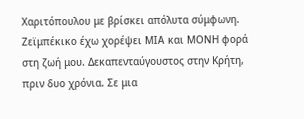Χαριτόπουλου με βρίσκει απόλυτα σύμφωνη. Ζεϊμπέκικο έχω χορέψει ΜΙΑ και ΜΟΝΗ φορά στη ζωή μου. Δεκαπενταύγουστος στην Κρήτη, πριν δυο χρόνια. Σε μια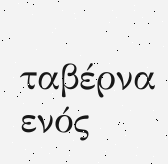ταβέρνα ενός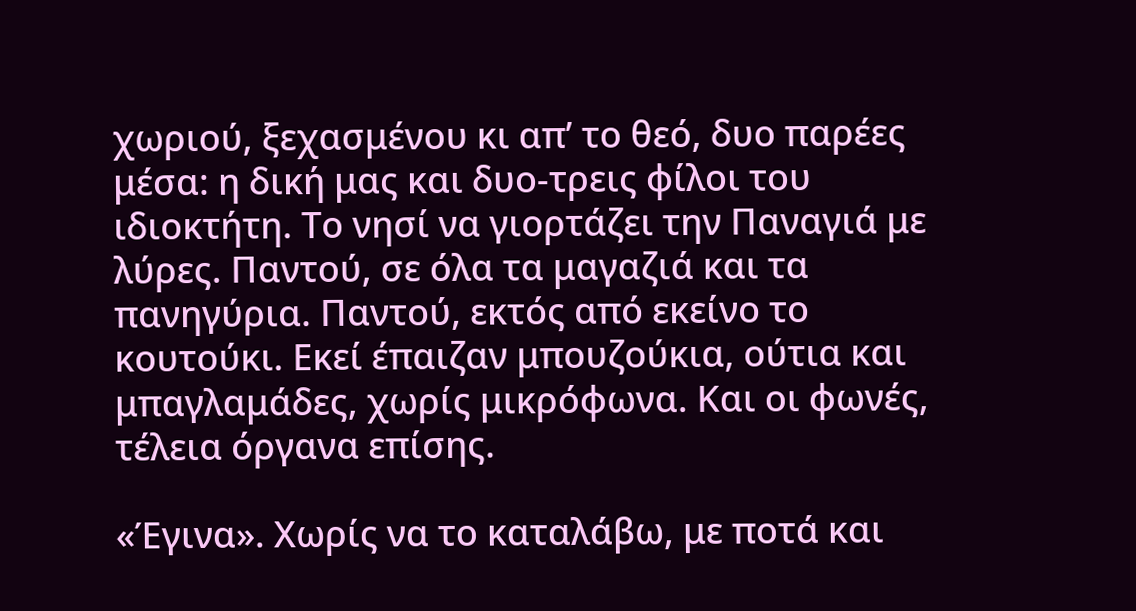χωριού, ξεχασμένου κι απ’ το θεό, δυο παρέες μέσα: η δική μας και δυο-τρεις φίλοι του ιδιοκτήτη. Το νησί να γιορτάζει την Παναγιά με λύρες. Παντού, σε όλα τα μαγαζιά και τα πανηγύρια. Παντού, εκτός από εκείνο το κουτούκι. Εκεί έπαιζαν μπουζούκια, ούτια και μπαγλαμάδες, χωρίς μικρόφωνα. Και οι φωνές, τέλεια όργανα επίσης.

«Έγινα». Χωρίς να το καταλάβω, με ποτά και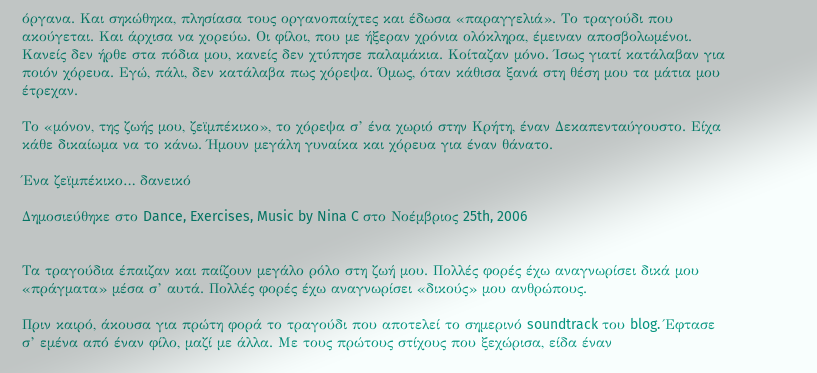όργανα. Και σηκώθηκα, πλησίασα τους οργανοπαίχτες και έδωσα «παραγγελιά». Το τραγούδι που ακούγεται. Και άρχισα να χορεύω. Οι φίλοι, που με ήξεραν χρόνια ολόκληρα, έμειναν αποσβολωμένοι. Κανείς δεν ήρθε στα πόδια μου, κανείς δεν χτύπησε παλαμάκια. Κοίταζαν μόνο. Ίσως γιατί κατάλαβαν για ποιόν χόρευα. Εγώ, πάλι, δεν κατάλαβα πως χόρεψα. Όμως, όταν κάθισα ξανά στη θέση μου τα μάτια μου έτρεχαν.

Το «μόνον, της ζωής μου, ζεϊμπέκικο», το χόρεψα σ’ ένα χωριό στην Κρήτη, έναν Δεκαπενταύγουστο. Είχα κάθε δικαίωμα να το κάνω. Ήμουν μεγάλη γυναίκα και χόρευα για έναν θάνατο.

Ένα ζεϊμπέκικο… δανεικό

Δημοσιεύθηκε στο Dance, Exercises, Music by Nina C στο Νοέμβριος 25th, 2006


Τα τραγούδια έπαιζαν και παίζουν μεγάλο ρόλο στη ζωή μου. Πολλές φορές έχω αναγνωρίσει δικά μου «πράγματα» μέσα σ’ αυτά. Πολλές φορές έχω αναγνωρίσει «δικούς» μου ανθρώπους.

Πριν καιρό, άκουσα για πρώτη φορά το τραγούδι που αποτελεί το σημερινό soundtrack του blog. Έφτασε σ’ εμένα από έναν φίλο, μαζί με άλλα. Με τους πρώτους στίχους που ξεχώρισα, είδα έναν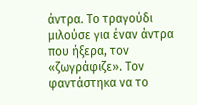άντρα. Το τραγούδι μιλούσε για έναν άντρα που ήξερα, τον «ζωγράφιζε». Τον φαντάστηκα να το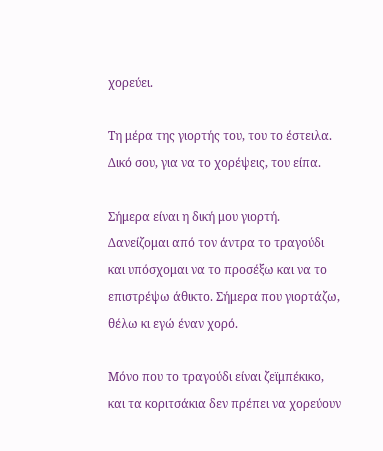χορεύει.

Τη μέρα της γιορτής του, του το έστειλα. Δικό σου, για να το χορέψεις, του είπα.

Σήμερα είναι η δική μου γιορτή. Δανείζομαι από τον άντρα το τραγούδι και υπόσχομαι να το προσέξω και να το επιστρέψω άθικτο. Σήμερα που γιορτάζω, θέλω κι εγώ έναν χορό.

Μόνο που το τραγούδι είναι ζεϊμπέκικο, και τα κοριτσάκια δεν πρέπει να χορεύουν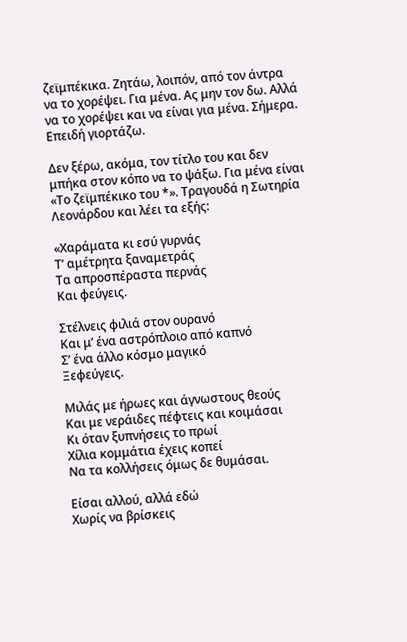ζεϊμπέκικα. Ζητάω, λοιπόν, από τον άντρα να το χορέψει. Για μένα. Ας μην τον δω. Αλλά να το χορέψει και να είναι για μένα. Σήμερα. Επειδή γιορτάζω.

Δεν ξέρω, ακόμα, τον τίτλο του και δεν μπήκα στον κόπο να το ψάξω. Για μένα είναι «Το ζεϊμπέκικο του *». Τραγουδά η Σωτηρία Λεονάρδου και λέει τα εξής:

«Χαράματα κι εσύ γυρνάς
Τ’ αμέτρητα ξαναμετράς
Τα απροσπέραστα περνάς
Και φεύγεις.

Στέλνεις φιλιά στον ουρανό
Και μ’ ένα αστρόπλοιο από καπνό
Σ’ ένα άλλο κόσμο μαγικό
Ξεφεύγεις.

Μιλάς με ήρωες και άγνωστους θεούς
Και με νεράιδες πέφτεις και κοιμάσαι
Κι όταν ξυπνήσεις το πρωί
Χίλια κομμάτια έχεις κοπεί
Να τα κολλήσεις όμως δε θυμάσαι.

Είσαι αλλού, αλλά εδώ
Χωρίς να βρίσκεις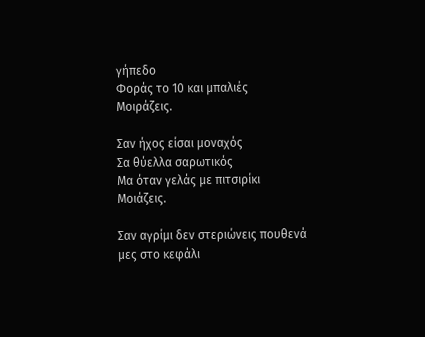γήπεδο
Φοράς το 10 και μπαλιές
Μοιράζεις.

Σαν ήχος είσαι μοναχός
Σα θύελλα σαρωτικός
Μα όταν γελάς με πιτσιρίκι
Μοιάζεις.

Σαν αγρίμι δεν στεριώνεις πουθενά
μες στο κεφάλι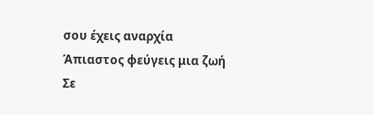σου έχεις αναρχία
Άπιαστος φεύγεις μια ζωή
Σε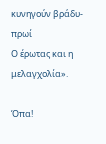κυνηγούν βράδυ-πρωί
Ο έρωτας και η μελαγχολία».

Όπα!